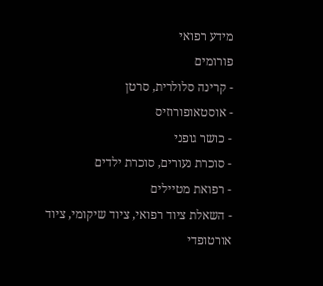מידע רפואי
פורומים
- קרינה סלולרית, סרטן
- אוסטאופורוזיס
- כושר גופני
- סוכרת נעורים, סוכרת ילדים
- רפואת מטיילים
- השאלת ציוד רפואי, ציוד שיקומי, ציוד אורטופדי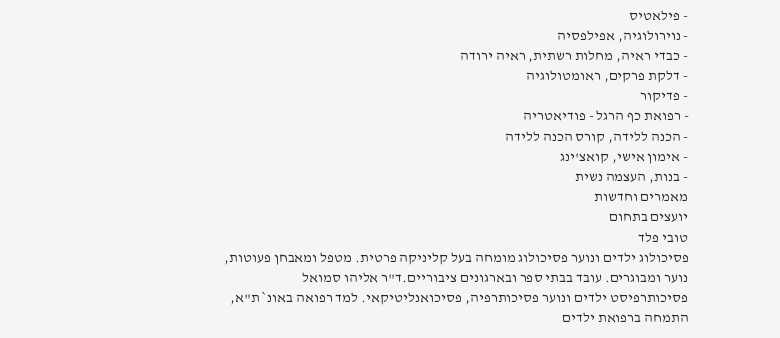- פילאטיס
- נוירולוגיה, אפילפסיה
- כבדי ראיה, מחלות רשתית, ראיה ירודה
- דלקת פרקים, ראומטולוגיה
- פדיקור
- רפואת כף הרגל - פודיאטריה
- הכנה ללידה, קורס הכנה ללידה
- אימון אישי, קואצ'ינג
- בנות, העצמה נשית
מאמרים וחדשות
יועצים בתחום
טובי פלד
פסיכולוג ילדים ונוער פסיכולוג מומחה בעל קליניקה פרטית. מטפל ומאבחן פעוטות, נוער ומבוגרים. עובד בבתי ספר ובארגונים ציבוריים.ד"ר אליהו סמואל
פסיכותרפיסט ילדים ונוער פסיכותרפיה, פסיכואנליטיקאי. למד רפואה באונ` ת"א, התמחה ברפואת ילדים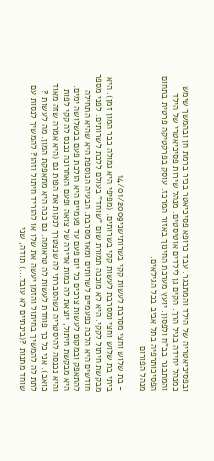ובפסיכיאטריה של הילד והמתבגר. עבד כרופא פסיכיאטר בכיר ברמת חן ובהמשך שימש כמנהל יחידה בגיל הרך. הקים גן לילדים אוטיסטים. מנהל שירות פסיכיאטרי של הילד והמתבגר בב"ח ולפסון. יועץ מערכת החינוך באזור המרכז. עוסק בפרקטיקה פרטית בתחום הפסיכותרפיה בתל אביב בכל הגילאים.
מנהל הפורום

- בת שלוש וחצי מסרבת לעשות קקי בשרותישני14/01/2009
ביתי בת שלוש וחצי ומסרבת לעשות קקי בשרותים. (מפיפי היא גמולה כבר המון זמן). היא מבקשת חיתול לקקי. היא לא מוכנה תמורת שום "שוחד" בעולם ללכת לשרותים. לפני מספר חודשים היא הלכה כפעמיים לשרותים ומאז מסרבת. הבעיה הנוספת היא שהיא התחילה להתאפק ובמקום לעשות צרכים כל יום פעם עד פעמיים היא הולכת פעם בכשלושה ימים. היא מבקשת חיתול, יוצאת לה כמות אדירה של צואה ופעם האחרונה נכנס לה קקי לפות והיא נכנסה להיסטריה כשהסברתי לה שנצטרך לנקות את הפות גם (היא אמרה שזה מאוד כואב). אני כל כך פוחדת לעשות לה טראומה. גם ככה היא מתאפקת המון. מה לעשות ? לתת לה להמשיך בחיתול והזמן יעשה את שלו או להוריד חיתול וזהו? להמשיך לנסות עם שוחד מתנות ?(בינתיים לא עובד...) תודה, שני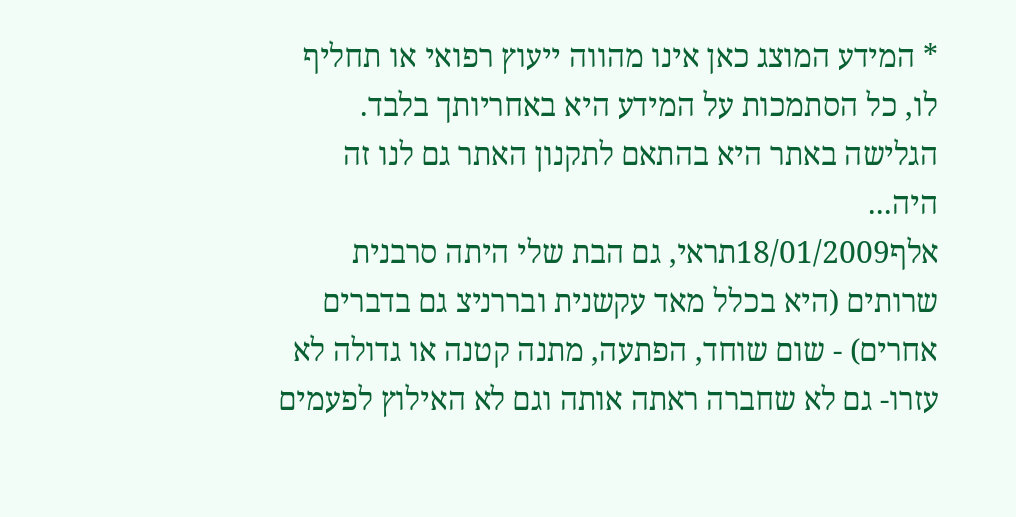* המידע המוצג כאן אינו מהווה ייעוץ רפואי או תחליף לו, כל הסתמכות על המידע היא באחריותך בלבד. הגלישה באתר היא בהתאם לתקנון האתר גם לנו זה היה...
אלף18/01/2009תראי, גם הבת שלי היתה סרבנית שרותים (היא בכלל מאד עקשנית ובררניצ גם בדברים אחרים) - שום שוחד, הפתעה, מתנה קטנה או גדולה לא עזרו- גם לא שחברה ראתה אותה וגם לא האילוץ לפעמים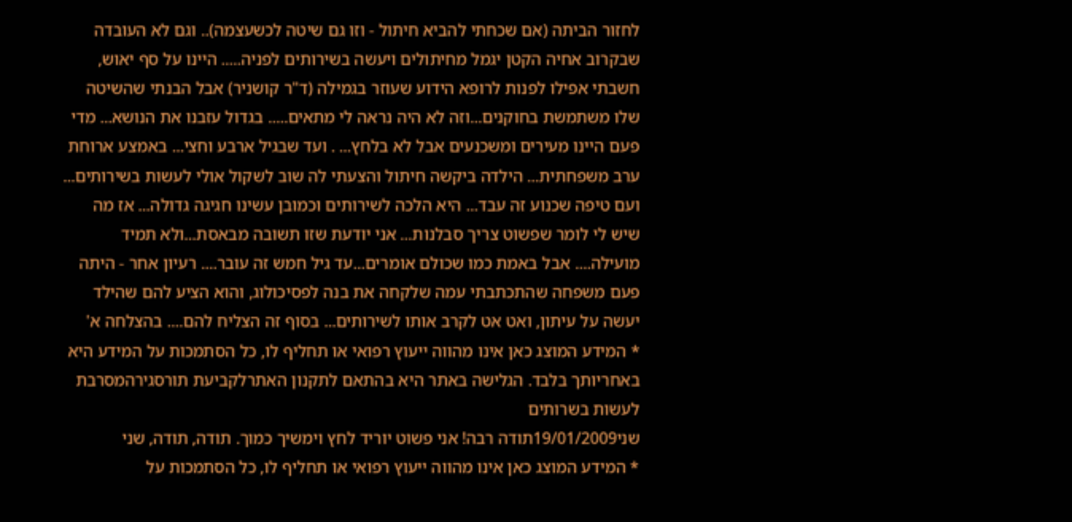לחזור הביתה (אם שכחתי להביא חיתול - וזו גם שיטה לכשעצמה).. וגם לא העובדה שבקרוב אחיה הקטן יגמל מחיתולים ויעשה בשירותים לפניה..... היינו על סף יאוש, חשבתי אפילו לפנות לרופא הידוע שעוזר בגמילה (ד"ר קושניר) אבל הבנתי שהשיטה שלו משתמשת בחוקנים...וזה לא היה נראה לי מתאים..... בגדול עזבנו את הנושא... מדי פעם היינו מעירים ומשכנעים אבל לא בלחץ... . ועד שבגיל ארבע וחצי... באמצע ארוחת ערב משפחתית... הילדה ביקשה חיתול והצעתי לה שוב לשקול אולי לעשות בשירותים... ועם טיפה שכנוע זה עבד... היא הלכה לשירותים וכמובן עשינו חגיגה גדולה... אז מה שיש לי לומר שפשוט צריך סבלנות... אני יודעת שזו תשובה מבאסת...ולא תמיד מועילה.... אבל באמת כמו שכולם אומרים...עד גיל חמש זה עובר.... רעיון אחר - היתה פעם משפחה שהתכתבתי עמה שלקחה את בנה לפסיכולוג, והוא הציע להם שהילד יעשה על עיתון, ואט אט לקרב אותו לשירותים... בסוף זה הצליח להם.... בהצלחה א'
* המידע המוצג כאן אינו מהווה ייעוץ רפואי או תחליף לו, כל הסתמכות על המידע היא באחריותך בלבד. הגלישה באתר היא בהתאם לתקנון האתרלקביעת תורסגירהמסרבת לעשות בשרותים
שני19/01/2009תודה רבה! אני פשוט יוריד לחץ וימשיך כמוך. תודה, תודה, שני
* המידע המוצג כאן אינו מהווה ייעוץ רפואי או תחליף לו, כל הסתמכות על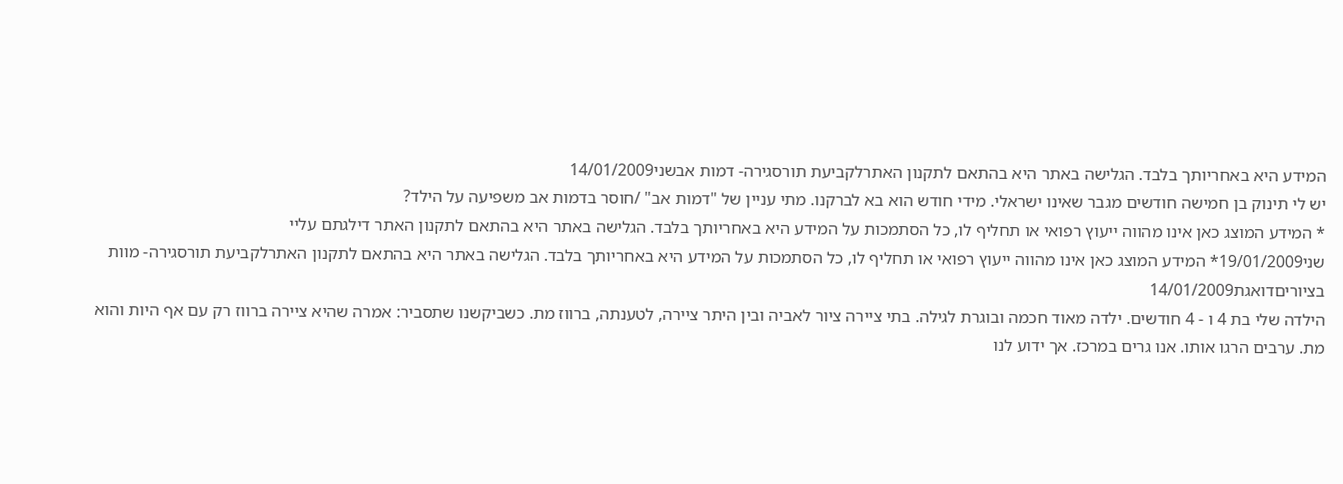המידע היא באחריותך בלבד. הגלישה באתר היא בהתאם לתקנון האתרלקביעת תורסגירה- דמות אבשני14/01/2009
יש לי תינוק בן חמישה חודשים מגבר שאינו ישראלי. מידי חודש הוא בא לברקנו. מתי עניין של "דמות אב" /חוסר בדמות אב משפיעה על הילד?
* המידע המוצג כאן אינו מהווה ייעוץ רפואי או תחליף לו, כל הסתמכות על המידע היא באחריותך בלבד. הגלישה באתר היא בהתאם לתקנון האתר דילגתם עליי
שני19/01/2009* המידע המוצג כאן אינו מהווה ייעוץ רפואי או תחליף לו, כל הסתמכות על המידע היא באחריותך בלבד. הגלישה באתר היא בהתאם לתקנון האתרלקביעת תורסגירה- מוות בציוריםדואגת14/01/2009
הילדה שלי בת 4 ו - 4 חודשים. ילדה מאוד חכמה ובוגרת לגילה. בתי ציירה ציור לאביה ובין היתר ציירה, לטענתה, ברווז מת. כשביקשנו שתסביר: אמרה שהיא ציירה ברווז רק עם אף היות והוא מת. ערבים הרגו אותו. אנו גרים במרכז. אך ידוע לנו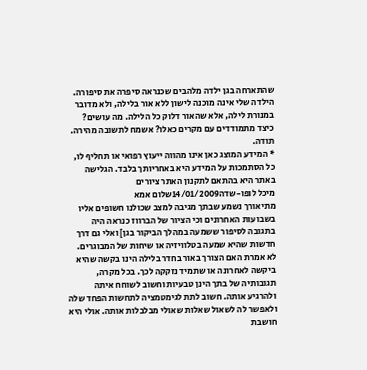שהתארחה בגן ילדה מלהבים שכנראה סיפרה את סיפורה. הילדה שלי אינה מוכנה לישון ללא אור בלילה, ולא מדובר במנורת לילה, אלא שהאור דלוק כל הלילה. מה עושים? כיצד מתמודדים עם מקרים כאלו? אשמח לתשובה מהירה. תודה.
* המידע המוצג כאן אינו מהווה ייעוץ רפואי או תחליף לו, כל הסתמכות על המידע היא באחריותך בלבד. הגלישה באתר היא בהתאם לתקנון האתר ציורים
מיכל לופו-שדה14/01/2009שלום אמא
מתיאורך נשמע שבתך מגיבה למצב שכולנו חשופים אליו בשבועות האחרונים וכי הציור של הברווז כנראה היה בתגובה לסיפור ששמעה במהלך הביקור בגן] ואלי גם דרך חדשות שהיא שמעה בטלוויזיה או שיחות של המבוגרים. לא אמרת האם הצורך באור בחדר בלילה הינו בקשה שהיא ביקשה לאחרונה או שתמיד נזקקה לכך. בכל מקרה, תגובותיה של בתך הינן טבעיות וחשוב לשוחח איתה ולהרגיע אותה. חשוב לתת לגימטמציה לתחשות הפחד שלה ולאפשר לה לשאול שאלות שאולי מבלבלות אותה. אולי היא חושבת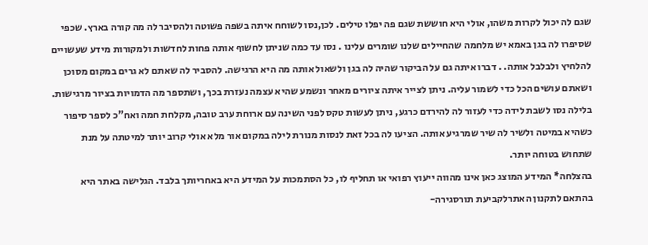שגם לה יכול לקרות משהו, אולי היא חוששת שגם פה יפלו טילים. לכן,נסו לשוחח איתה בשפה פשוטה ולהסיבר לה מה קורה בארץ. שכפי שסיפרו לה בגן באמא יש מלחמה שהחיילים שלנו שומרים עלינו . נסו עד כמה שניתן לחשוף אותה פחות לחדשות ולמקורות מידע שעשויים להלחיץ ולבלבל אותה. . דברו איתה גם על הביקור שהיה לה בגן ולשאול אותה מה היא הרגישה. להסביר לה שאתם לא גרים במקום מסוכן ושאתם עושים הכל כדי לשמור עליה. ניתן לצייר איתה ציורים מאחר ונשמע שהיא עצמה נעזרת בכך, ושתספר מה הדמויות בציור מרגישות.
בלילה נסו לשבת לידה כדי לעזור לה להירדם כרגע, ניתן לעשות טקס לפני השינה עם ארוחת ערב טובה, מקלחת חמה ואח"כ לספר סיפור כשהיא במיטה ולשיר לה שיר שמרגיע אותה. הציעו לה בכל זאת לנסות מנורת לילה במקום אור מלא אולי קרוב יותר למיטתה על מנת שתחוש בטוחה יותר.
בהצלחה* המידע המוצג כאן אינו מהווה ייעוץ רפואי או תחליף לו, כל הסתמכות על המידע היא באחריותך בלבד. הגלישה באתר היא בהתאם לתקנון האתרלקביעת תורסגירה-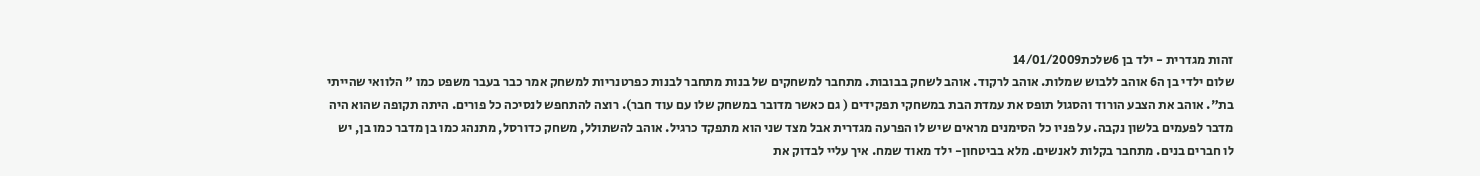זהות מגדרית - ילד בן 6שלכת14/01/2009
שלום ילדי בן ה6 אוהב ללבוש שמלות. אוהב לרקוד. אוהב לשחק בבובות. מתחבר למשחקים של בנות מתחבר לבנות כפרטנריות למשחק אמר כבר בעבר משפט כמו " הלוואי שהייתי בת". אוהב את הצבע הורוד והסגול תופס את עמדת הבת במשחקי תפקידים ( גם כאשר מדובר במשחק שלו עם עוד חבר). רוצה להתחפש לנסיכה כל פורים. היתה תקופה שהוא היה מדבר לפעמים בלשון נקבה. על פניו כל הסימנים מראים שיש לו הפרעה מגדרית אבל מצד שני הוא מתפקד כרגיל. אוהב להשתולל, משחק כדורסל, מתנהג כמו בן מדבר כמו בן, יש לו חברים בנים. מתחבר בקלות לאנשים. מלא בביטחון- ילד מאוד שמח. איך עליי לבדוק את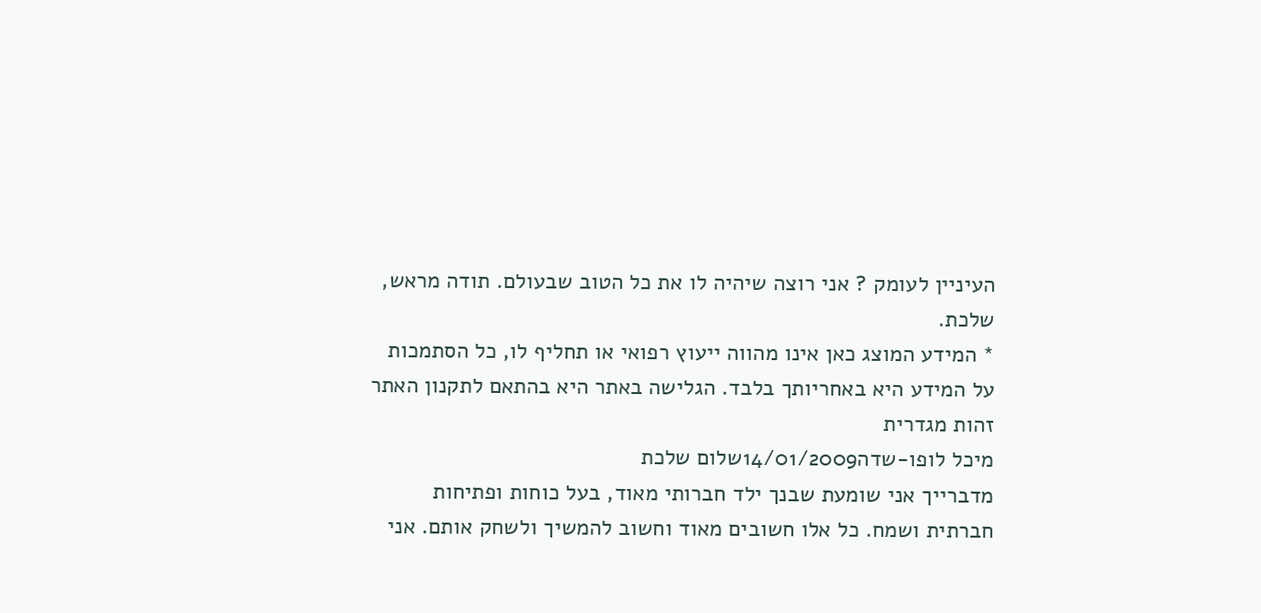העיניין לעומק ? אני רוצה שיהיה לו את כל הטוב שבעולם. תודה מראש, שלכת.
* המידע המוצג כאן אינו מהווה ייעוץ רפואי או תחליף לו, כל הסתמכות על המידע היא באחריותך בלבד. הגלישה באתר היא בהתאם לתקנון האתר זהות מגדרית
מיכל לופו-שדה14/01/2009שלום שלכת
מדברייך אני שומעת שבנך ילד חברותי מאוד, בעל כוחות ופתיחות חברתית ושמח. כל אלו חשובים מאוד וחשוב להמשיך ולשחק אותם. אני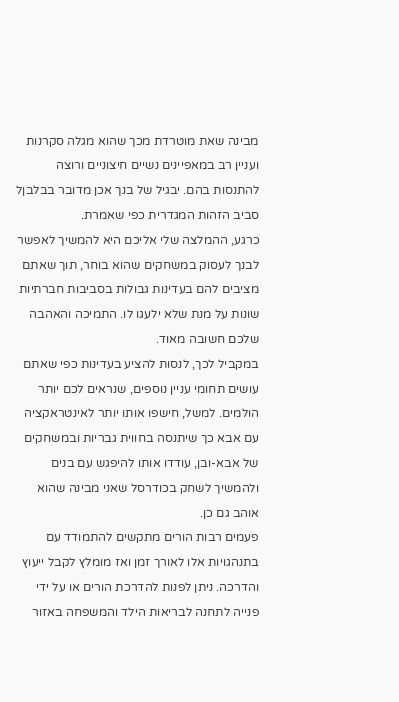מבינה שאת מוטרדת מכך שהוא מגלה סקרנות ועניין רב במאפיינים נשיים חיצוניים ורוצה להתנסות בהם. יבגיל של בנך אכן מדובר בבלבןל סביב הזהות המגדרית כפי שאמרת.
כרגע, ההמלצה שלי אליכם היא להמשיך לאפשר לבנך לעסוק במשחקים שהוא בוחר, תוך שאתם מציבים להם בעדינות גבולות בסביבות חברתיות שונות על מנת שלא ילעגו לו. התמיכה והאהבה שלכם חשובה מאוד.
במקביל לכך, לנסות להציע בעדינות כפי שאתם עושים תחומי עניין נוספים, שנראים לכם יותר הולמים. למשל, חישפו אותו יותר לאינטראקציה עם אבא כך שיתנסה בחווית גבריות ובמשחקים של אבא-ובן, עודדו אותו להיפגש עם בנים ולהמשיך לשחק בכודרסל שאני מבינה שהוא אוהב גם כן.
פעמים רבות הורים מתקשים להתמודד עם בתנהגויות אלו לאורך זמן ואז מומלץ לקבל ייעוץ והדרכה. ניתן לפנות להדרכת הורים או על ידי פנייה לתחנה לבריאות הילד והמשפחה באזור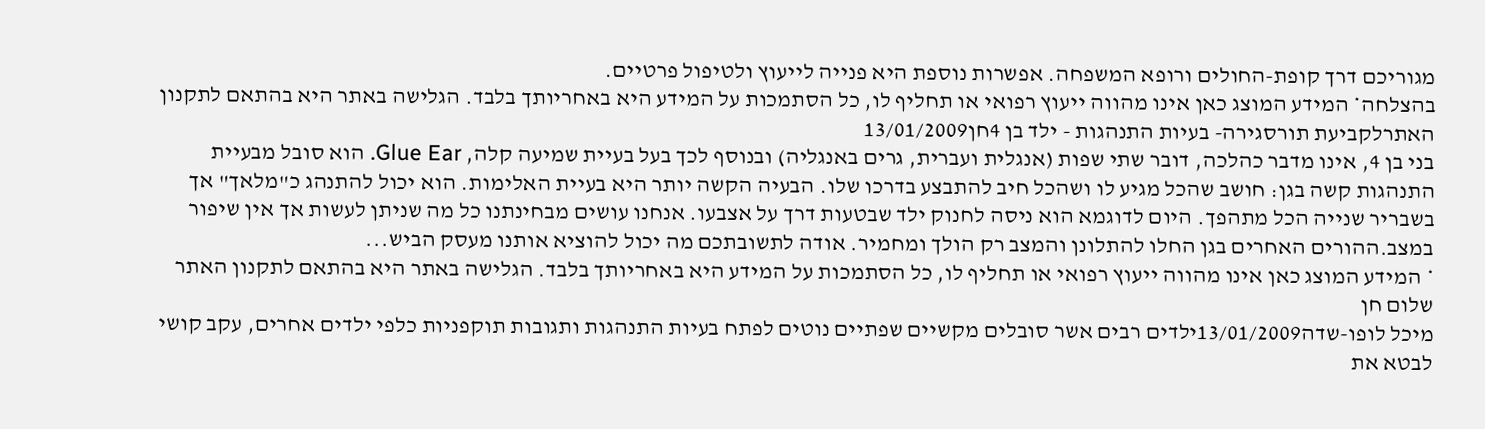מגוריכם דרך קופת-החולים ורופא המשפחה. אפשרות נוספת היא פנייה לייעוץ ולטיפול פרטיים.
בהצלחה* המידע המוצג כאן אינו מהווה ייעוץ רפואי או תחליף לו, כל הסתמכות על המידע היא באחריותך בלבד. הגלישה באתר היא בהתאם לתקנון האתרלקביעת תורסגירה- בעיות התנהגות - ילד בן 4חן13/01/2009
בני בן 4, אינו מדבר כהלכה, דובר שתי שפות (אנגלית ועברית, גרים באנגליה) ובנוסף לכך בעל בעיית שמיעה קלה, Glue Ear. הוא סובל מבעיית התנהגות קשה בגן: חושב שהכל מגיע לו ושהכל חיב להתבצע בדרכו שלו. הבעיה הקשה יותר היא בעיית האלימות. הוא יכול להתנהג כ"מלאך" אך בשבריר שנייה הכל מתהפך. היום לדוגמא הוא ניסה לחנוק ילד שבטעות דרך על אצבעו. אנחנו עושים מבחינתנו כל מה שניתן לעשות אך אין שיפור במצב.ההורים האחרים בגן החלו להתלונן והמצב רק הולך ומחמיר. אודה לתשובתכם מה יכול להוציא אותנו מעסק הביש...
* המידע המוצג כאן אינו מהווה ייעוץ רפואי או תחליף לו, כל הסתמכות על המידע היא באחריותך בלבד. הגלישה באתר היא בהתאם לתקנון האתר שלום חן
מיכל לופו-שדה13/01/2009ילדים רבים אשר סובלים מקשיים שפתיים נוטים לפתח בעיות התנהגות ותגובות תוקפניות כלפי ילדים אחרים, עקב קושי לבטא את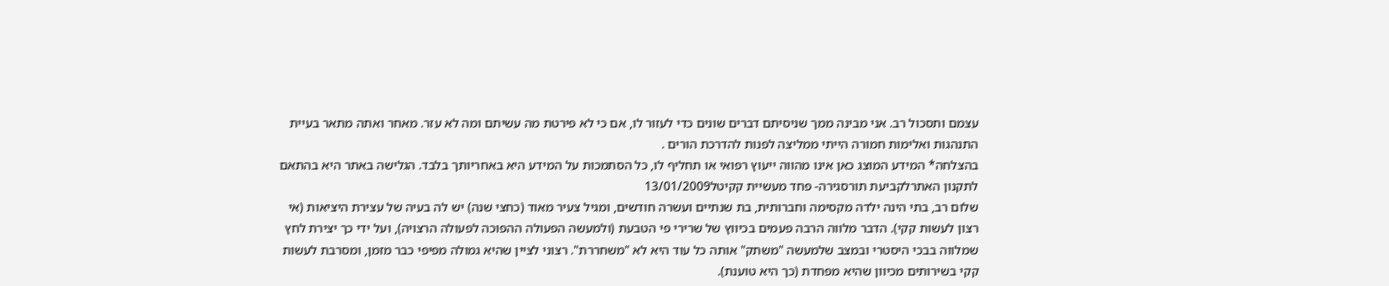עצמם ותסכול רב. אני מבינה ממך שניסיתם דברים שונים כדי לעזור לו, אם כי לא פירטת מה עשיתם ומה לא עזר. מאחר ואתה מתאר בעיית התנהגות ואלימות חמורה הייתי ממליצה לפנות להדרכת הורים .
בהצלחה* המידע המוצג כאן אינו מהווה ייעוץ רפואי או תחליף לו, כל הסתמכות על המידע היא באחריותך בלבד. הגלישה באתר היא בהתאם לתקנון האתרלקביעת תורסגירה- פחד מעשיית קקיטל13/01/2009
שלום רב, בתי הינה ילדה מקסימה וחברותית, בת שנתיים ועשרה חודשים, ומגיל צעיר מאוד (כחצי שנה) יש לה בעיה של עצירת היציאות (אי רצון לעשות קקי). הדבר מלווה הרבה פעמים בכיווץ של שרירי פי הטבעת (ולמעשה הפעולה ההפוכה לפעולה הרצויה), ועל ידי כך יצירת לחץ שמלווה בבכי היסטרי ובמצב שלמעשה "משתק" אותה כל עוד היא לא "משחררת". רצוני לציין שהיא גמולה מפיפי כבר מזמן, ומסרבת לעשות קקי בשירותים מכיוון שהיא מפחדת (כך היא טוענת).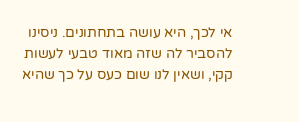אי לכך, היא עושה בתחתונים. ניסינו להסביר לה שזה מאוד טבעי לעשות קקי, ושאין לנו שום כעס על כך שהיא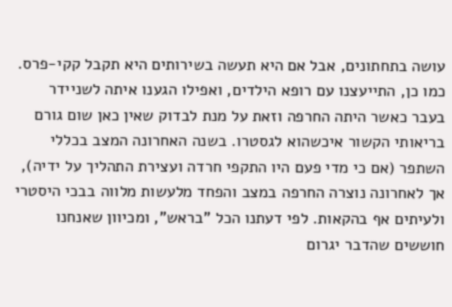עושה בתחתונים, אבל אם היא תעשה בשירותים היא תקבל קקי-פרס. כמו כן, התייעצנו עם רופא הילדים, ואפילו הגענו איתה לשניידר בעבר כאשר היתה החרפה וזאת על מנת לבדוק שאין כאן שום גורם בריאותי הקשור איכשהוא לגסטרו. בשנה האחרונה המצב בכללי השתפר (אם כי מדי פעם היו התקפי חרדה ועצירת התהליך על ידיה), אך לאחרונה נוצרה החרפה במצב והפחד מלעשות מלווה בבכי היסטרי ולעיתים אף בהקאות. לפי דעתנו הכל "בראש", ומכיוון שאנחנו חוששים שהדבר יגרום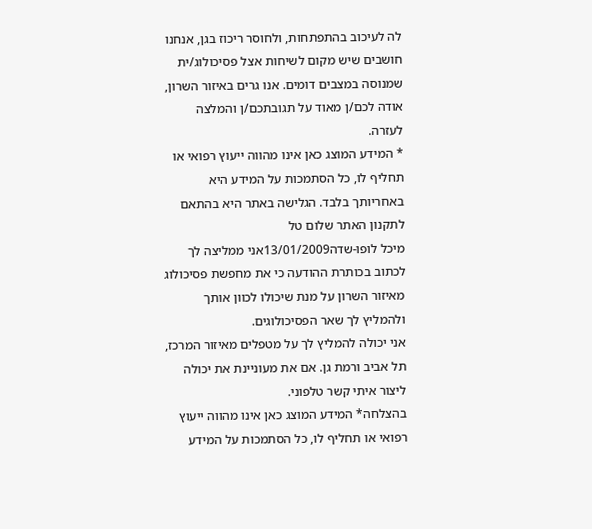לה לעיכוב בהתפתחות, ולחוסר ריכוז בגן, אנחנו חושבים שיש מקום לשיחות אצל פסיכולוג/ית שמנוסה במצבים דומים. אנו גרים באיזור השרון, אודה לכם/ן מאוד על תגובתכם/ן והמלצה לעזרה.
* המידע המוצג כאן אינו מהווה ייעוץ רפואי או תחליף לו, כל הסתמכות על המידע היא באחריותך בלבד. הגלישה באתר היא בהתאם לתקנון האתר שלום טל
מיכל לופו-שדה13/01/2009אני ממליצה לך לכתוב בכותרת ההודעה כי את מחפשת פסיכולוג מאיזור השרון על מנת שיכולו לכוון אותך ולהמליץ לך שאר הפסיכולוגים.
אני יכולה להמליץ לך על מטפלים מאיזור המרכז, תל אביב ורמת גן. אם את מעוניינת את יכולה ליצור איתי קשר טלפוני.
בהצלחה* המידע המוצג כאן אינו מהווה ייעוץ רפואי או תחליף לו, כל הסתמכות על המידע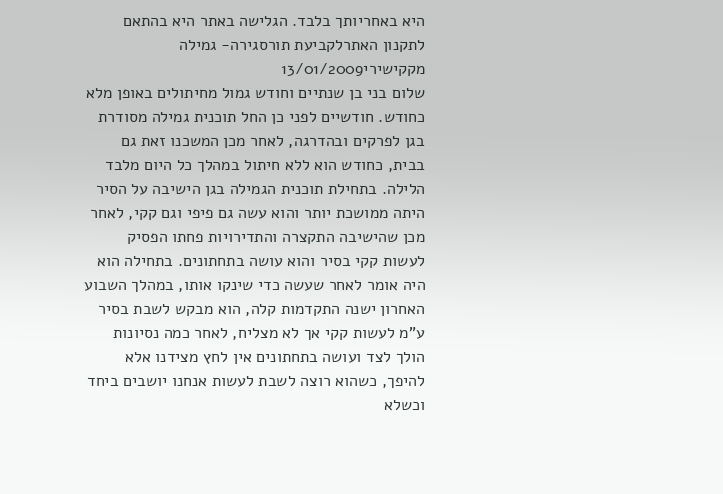היא באחריותך בלבד. הגלישה באתר היא בהתאם לתקנון האתרלקביעת תורסגירה- גמילה מקקישירי13/01/2009
שלום בני בן שנתיים וחודש גמול מחיתולים באופן מלא כחודש. חודשיים לפני כן החל תוכנית גמילה מסודרת בגן לפרקים ובהדרגה, לאחר מכן המשכנו זאת גם בבית, כחודש הוא ללא חיתול במהלך כל היום מלבד הלילה. בתחילת תוכנית הגמילה בגן הישיבה על הסיר היתה ממושכת יותר והוא עשה גם פיפי וגם קקי, לאחר מכן שהישיבה התקצרה והתדירויות פחתו הפסיק לעשות קקי בסיר והוא עושה בתחתונים. בתחילה הוא היה אומר לאחר שעשה כדי שינקו אותו, במהלך השבוע האחרון ישנה התקדמות קלה, הוא מבקש לשבת בסיר ע"מ לעשות קקי אך לא מצליח, לאחר כמה נסיונות הולך לצד ועושה בתחתונים אין לחץ מצידנו אלא להיפך, כשהוא רוצה לשבת לעשות אנחנו יושבים ביחד וכשלא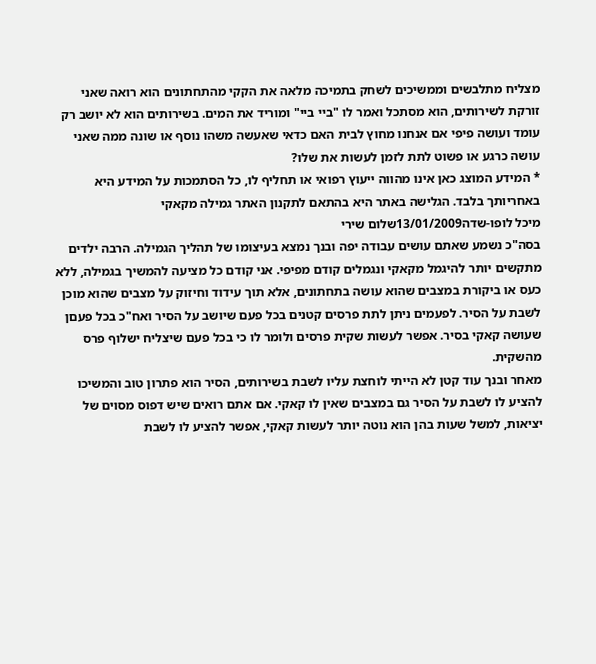מצליח מתלבשים וממשיכים לשחק בתמיכה מלאה את הקקי מהתחתונים הוא רואה שאני זורקת לשירותים, הוא מסתכל ואמר לו "ביי ביי" ומוריד את המים. בשירותים הוא לא יושב רק עומד ועושה פיפי אם אנחנו מחוץ לבית האם כדאי שאעשה משהו נוסף או שונה ממה שאני עושה כרגע או פשוט לתת לזמן לעשות את שלו?
* המידע המוצג כאן אינו מהווה ייעוץ רפואי או תחליף לו, כל הסתמכות על המידע היא באחריותך בלבד. הגלישה באתר היא בהתאם לתקנון האתר גמילה מקאקי
מיכל לופו-שדה13/01/2009שלום שירי
בסה"כ נשמע שאתם עושים עבודה יפה ובנך נמצא בעיצומו של תהליך הגמילה. הרבה ילדים מתקשים יותר להיגמל מקאקי ונגמלים קודם מפיפי. אני קודם כל מציעה להמשיך בגמילה, ללא כעס או ביקורת במצבים שהוא עושה בתחתונים, אלא תוך עידוד וחיזוק על מצבים שהוא מוכן לשבת על הסיר. לפעמים ניתן לתת פרסים קטנים בכל פעם שיושב על הסיר ואח"כ בכל פעםן שעושה קאקי בסיר. אפשר לעשות שקית פרסים ולומר לו כי בכל פעם שיצליח ישלוף פרס מהשקית.
מאחר ובנך עוד קטן לא הייתי לוחצת עליו לשבת בשירותים, הסיר הוא פתרון טוב והמשיכו להציע לו לשבת על הסיר גם במצבים שאין לו קאקי. אם אתם רואים שיש דפוס מסוים של יציאות, למשל שעות בהן הוא נוטה יותר לעשות קאקי, אפשר להציע לו לשבת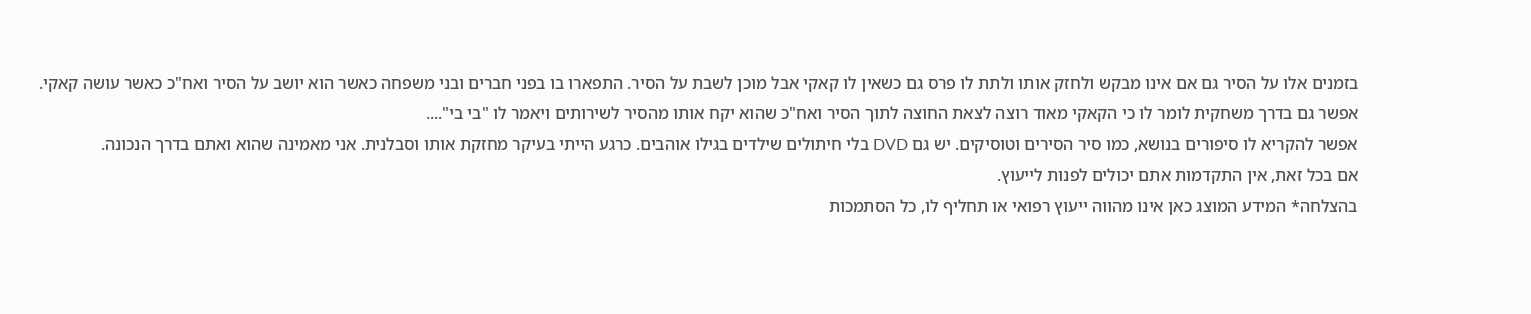בזמנים אלו על הסיר גם אם אינו מבקש ולחזק אותו ולתת לו פרס גם כשאין לו קאקי אבל מוכן לשבת על הסיר. התפארו בו בפני חברים ובני משפחה כאשר הוא יושב על הסיר ואח"כ כאשר עושה קאקי.
אפשר גם בדרך משחקית לומר לו כי הקאקי מאוד רוצה לצאת החוצה לתוך הסיר ואח"כ שהוא יקח אותו מהסיר לשירותים ויאמר לו "בי בי"....
אפשר להקריא לו סיפורים בנושא, כמו סיר הסירים וטוסיקים. יש גם DVD בלי חיתולים שילדים בגילו אוהבים. כרגע הייתי בעיקר מחזקת אותו וסבלנית. אני מאמינה שהוא ואתם בדרך הנכונה.
אם בכל זאת, אין התקדמות אתם יכולים לפנות לייעוץ.
בהצלחה* המידע המוצג כאן אינו מהווה ייעוץ רפואי או תחליף לו, כל הסתמכות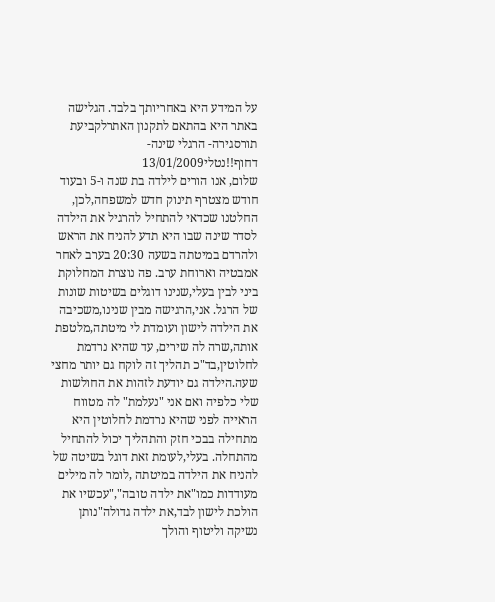על המידע היא באחריותך בלבד. הגלישה באתר היא בהתאם לתקנון האתרלקביעת תורסגירה- הרגלי שינה-דחוף!!נטלי13/01/2009
שלום, אנו הורים לילדה בת שנה ו-5 ובעוד חודש מצטרף תינוק חדש למשפחה,לכן, החלטנו שכדאי להתחיל להרגיל את הילדה לסדר שינה שבו היא תדע להניח את הראש ולהרדם במיטתה בשעה 20:30 בערב לאחר אמבטיה וארוחת ערב. פה נוצרת המחלוקת ביני לבין בעלי,שנינו דוגלים בשיטות שונות של הרגל. אני,הרגישה מבין שנינו,משכיבה את הילדה לישון ועומדת לי מיטתה,מלטפת אותה,שרה לה שירים, עד שהיא נרדמת לחלוטין,בד"כ תהליך זה לוקח גם יותר מחצי שעה.הילדה גם יודעת לזהות את החולשות שלי כלפיה ואם אני "נעלמת" לה מטווח הראייה לפני שהיא נרדמת לחלוטין היא מתחילה בבכי חזק והתהליך יכול להתחיל מהתחלה. בעלי,לעומת זאת דוגל בשיטה של להניח את הילדה במיטתה ,לומר לה מילים מעודדות כמו"את ילדה טובה","עכשיו את הולכת לישון לבד,את ילדה גדולה"נותן נשיקה וליטוף והולך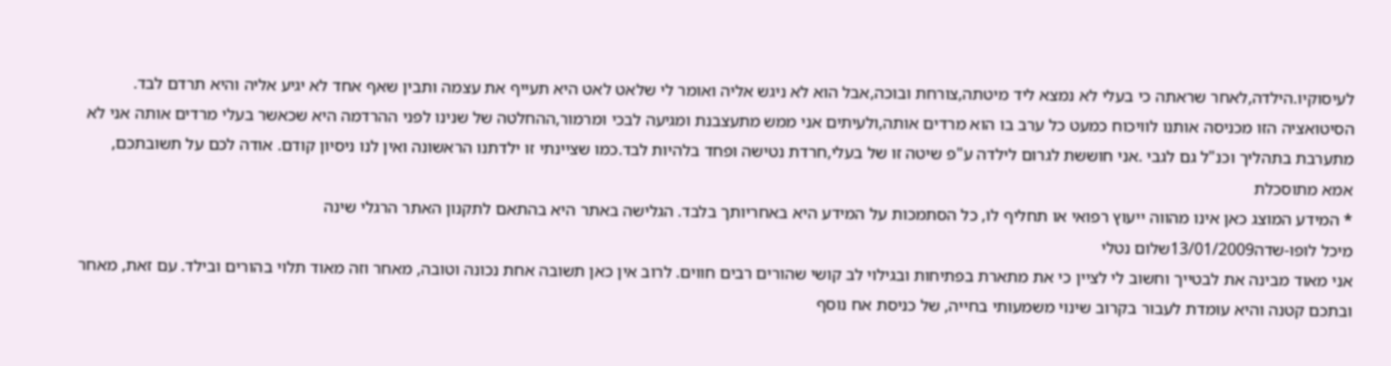לעיסוקיו.הילדה,לאחר שראתה כי בעלי לא נמצא ליד מיטתה,צורחת ובוכה,אבל הוא לא ניגש אליה ואומר לי שלאט לאט היא תעייף את עצמה ותבין שאף אחד לא יגיע אליה והיא תרדם לבד. הסיטואציה הזו מכניסה אותנו לוויכוח כמעט כל ערב בו הוא מרדים אותה,ולעיתים אני ממש מתעצבנת ומגיעה לבכי ומרמור,ההחלטה של שנינו לפני ההרדמה היא שכאשר בעלי מרדים אותה אני לא מתערבת בתהליך וכנ"ל גם לגבי .אני חוששת לגרום לילדה ע"פ שיטה זו של בעלי,חרדת נטישה ופחד בלהיות לבד.כמו שציינתי זו ילדתנו הראשונה ואין לנו ניסיון קודם. אודה לכם על תשובתכם, אמא מתוסכלת
* המידע המוצג כאן אינו מהווה ייעוץ רפואי או תחליף לו, כל הסתמכות על המידע היא באחריותך בלבד. הגלישה באתר היא בהתאם לתקנון האתר הרגלי שינה
מיכל לופו-שדה13/01/2009שלום נטלי
אני מאוד מבינה את לבטייך וחשוב לי לציין כי את מתארת בפתיחות ובגילוי לב קושי שהורים רבים חווים. לרוב אין כאן תשובה אחת נכונה וטובה, מאחר וזה מאוד תלוי בהורים ובילד. עם זאת, מאחר ובתכם קטנה והיא עומדת לעבור בקרוב שינוי משמעותי בחייה, של כניסת אח נוסף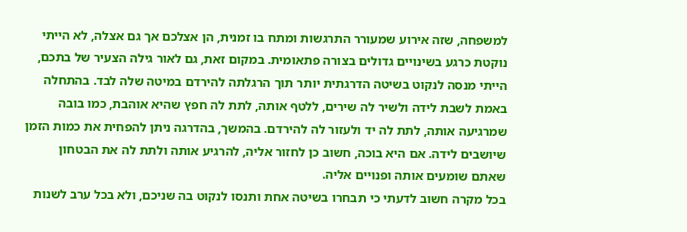למשפחה, שזה אירוע שמעורר התרגשות ומתח בו זמנית, הן אצלכם אך גם אצלה, לא הייתי נוקטת כרגע בשינויים גדולים בצורה פתאומית. במקום זאת, גם לאור גילה הצעיר של בתכם, הייתי מנסה לנקוט בשיטה הדרגתית יותר תוך הרגלתה להירדם במיטה שלה לבד. בהתחלה באמת לשבת לידה ולשיר לה שירים, ללטף אותה, לתת לה חפץ שהיא אוהבת, כמו בובה שמרגיעה אותה, לתת לה יד ולעזור לה להירדם. בהמשך, בהדרגה ניתן להפחית את כמות הזמן שיושבים לידה. אם היא בוכה, חשוב כן לחזור אליה, להרגיע אותה ולתת לה את הבטחון שאתם שומעים אותה ופנויים אליה.
בכל מקרה חשוב לדעתי כי תבחרו בשיטה אחת ותנסו לנקוט בה שניכם, ולא בכל ערב לשנות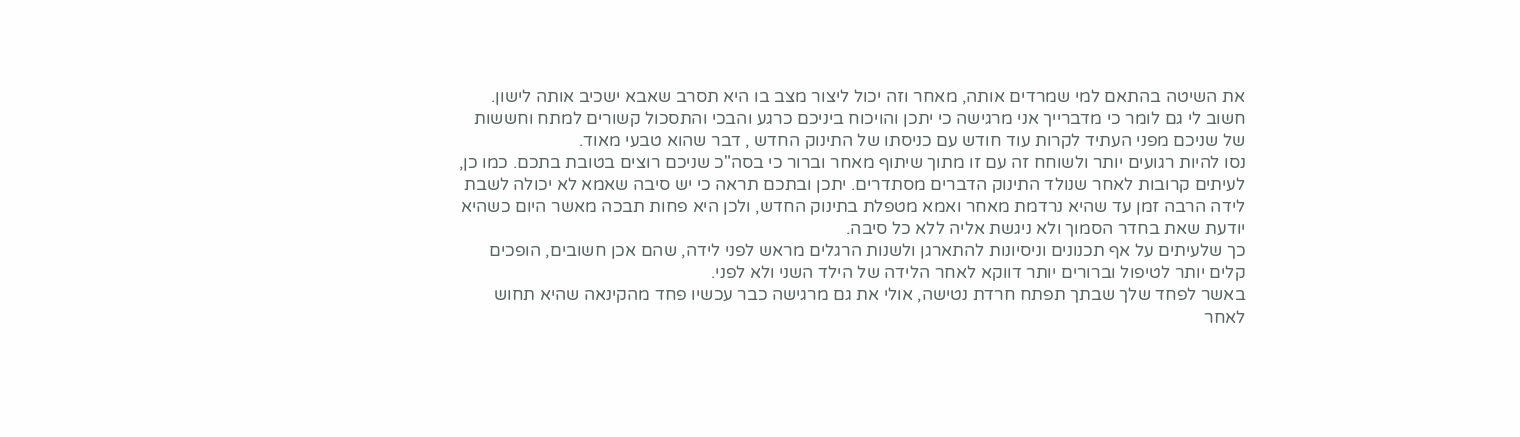את השיטה בהתאם למי שמרדים אותה, מאחר וזה יכול ליצור מצב בו היא תסרב שאבא ישכיב אותה לישון.
חשוב לי גם לומר כי מדברייך אני מרגישה כי יתכן והויכוח ביניכם כרגע והבכי והתסכול קשורים למתח וחששות של שניכם מפני העתיד לקרות עוד חודש עם כניסתו של התינוק החדש , דבר שהוא טבעי מאוד.
נסו להיות רגועים יותר ולשוחח זה עם זו מתוך שיתוף מאחר וברור כי בסה"כ שניכם רוצים בטובת בתכם. כמו כן, לעיתים קרובות לאחר שנולד התינוק הדברים מסתדרים. יתכן ובתכם תראה כי יש סיבה שאמא לא יכולה לשבת לידה הרבה זמן עד שהיא נרדמת מאחר ואמא מטפלת בתינוק החדש, ולכן היא פחות תבכה מאשר היום כשהיא יודעת שאת בחדר הסמוך ולא ניגשת אליה ללא כל סיבה.
כך שלעיתים על אף תכנונים וניסיונות להתארגן ולשנות הרגלים מראש לפני לידה, שהם אכן חשובים, הופכים קלים יותר לטיפול וברורים יותר דווקא לאחר הלידה של הילד השני ולא לפני.
באשר לפחד שלך שבתך תפתח חרדת נטישה, אולי את גם מרגישה כבר עכשיו פחד מהקינאה שהיא תחוש לאחר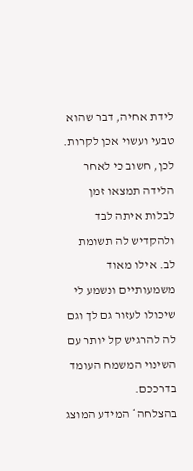לידת אחיה, דבר שהוא טבעי ועשוי אכן לקרות. לכן, חשוב כי לאחר הלידה תמצאו זמן לבלות איתה לבד ולהקדיש לה תשומת לב. אילו מאוד משמעותיים ונשמע לי שיכולו לעזור גם לך וגם לה להרגיש קל יותר עם השינוי המשמח העומד בדרככם.
בהצלחה* המידע המוצג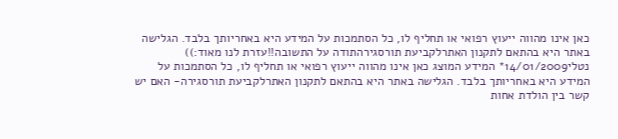כאן אינו מהווה ייעוץ רפואי או תחליף לו, כל הסתמכות על המידע היא באחריותך בלבד. הגלישה באתר היא בהתאם לתקנון האתרלקביעת תורסגירהתודה על התשובה!!עזרת לנו מאוד:))
נטלי14/01/2009* המידע המוצג כאן אינו מהווה ייעוץ רפואי או תחליף לו, כל הסתמכות על המידע היא באחריותך בלבד. הגלישה באתר היא בהתאם לתקנון האתרלקביעת תורסגירה- האם יש קשר בין הולדת אחות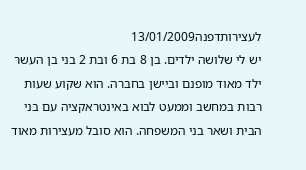לעצירותדפנה13/01/2009
יש לי שלושה ילדים. בן 8 בת 6 ובת 2 בני בן העשר ילד מאוד מופנם וביישן בחברה. הוא שקוע שעות רבות במחשב וממעט לבוא באינטראקציה עם בני הבית ושאר בני המשפחה. הוא סובל מעצירות מאוד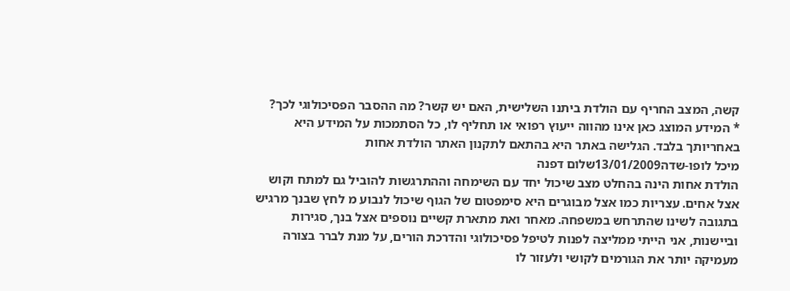קשה, המצב החריף עם הולדת ביתנו השלישית, האם יש קשר? מה ההסבר הפסיכולוגי לכך?
* המידע המוצג כאן אינו מהווה ייעוץ רפואי או תחליף לו, כל הסתמכות על המידע היא באחריותך בלבד. הגלישה באתר היא בהתאם לתקנון האתר הולדת אחות
מיכל לופו-שדה13/01/2009שלום דפנה
הולדת אחות הינה בהחלט מצב שיכול יחד עם השימחה וההתרגשות להוביל גם למתח וקוש אצל אחים. עצריות כמו אצל מבוגרים היא סימפטום של הגוף שיכול לנבוע מ לחץ שבנך מרגיש בתגובה לשינו שהתרחש במשפחה. מאחר ואת מתארת קשיים נוספים אצל בנך, סגירות וביישנות, אני הייתי ממליצה לפנות לטיפל פסיכולוגי והדרכת הורים, על מנת לברר בצורה מעמיקה יותר את הגורמים לקושי ולעזור לו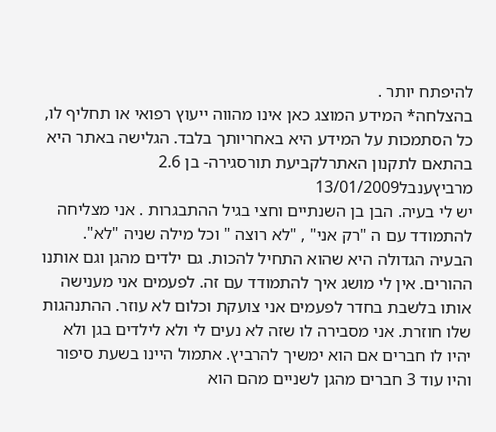להיפתח יותר .
בהצלחה* המידע המוצג כאן אינו מהווה ייעוץ רפואי או תחליף לו, כל הסתמכות על המידע היא באחריותך בלבד. הגלישה באתר היא בהתאם לתקנון האתרלקביעת תורסגירה- בן 2.6 מרביץענבל13/01/2009
יש לי בעיה. הבן בן השנתיים וחצי בגיל ההתבגרות . אני מצליחה להתמודד עם ה "רק אני" , "לא רוצה " וכל מילה שניה "לא". הבעיה הגדולה היא שהוא התחיל להכות. גם ילדים מהגן וגם אותנו ההורים. אין לי מושג איך להתמודד עם זה. לפעמים אני מענישה אותו בלשבת בחדר לפעמים אני צועקת וכלום לא עוזר. ההתנהגות שלו חוזרת. אני מסבירה לו שזה לא נעים לי ולא לילדים בגן ולא יהיו לו חברים אם הוא ימשיך להרביץ. אתמול היינו בשעת סיפור והיו עוד 3 חברים מהגן לשניים מהם הוא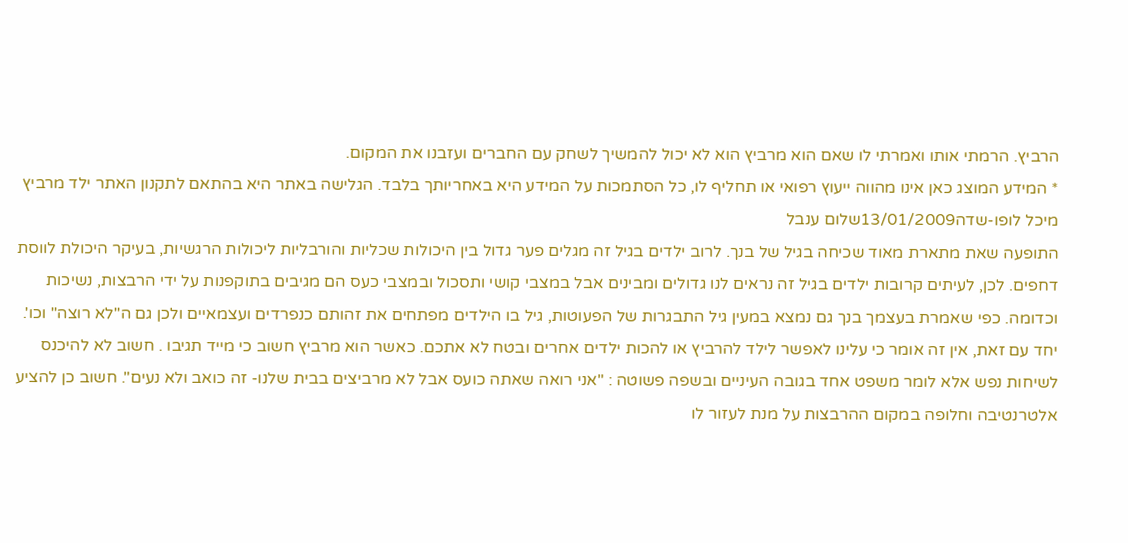הרביץ. הרמתי אותו ואמרתי לו שאם הוא מרביץ הוא לא יכול להמשיך לשחק עם החברים ועזבנו את המקום.
* המידע המוצג כאן אינו מהווה ייעוץ רפואי או תחליף לו, כל הסתמכות על המידע היא באחריותך בלבד. הגלישה באתר היא בהתאם לתקנון האתר ילד מרביץ
מיכל לופו-שדה13/01/2009שלום ענבל
התופעה שאת מתארת מאוד שכיחה בגיל של בנך. לרוב ילדים בגיל זה מגלים פער גדול בין היכולות שכליות והורבליות ליכולות הרגשיות, בעיקר היכולת לווסת דחפים. לכן, לעיתים קרובות ילדים בגיל זה נראים לנו גדולים ומבינים אבל במצבי קושי ותסכול ובמצבי כעס הם מגיבים בתוקפנות על ידי הרבצות, נשיכות וכדומה. כפי שאמרת בעצמך בנך גם נמצא במעין גיל התבגרות של הפעוטות, גיל בו הילדים מפתחים את זהותם כנפרדים ועצמאיים ולכן גם ה"לא רוצה" וכו'. יחד עם זאת, אין זה אומר כי עלינו לאפשר לילד להרביץ או להכות ילדים אחרים ובטח לא אתכם. כאשר הוא מרביץ חשוב כי מייד תגיבו . חשוב לא להיכנס לשיחות נפש אלא לומר משפט אחד בגובה העיניים ובשפה פשוטה : "אני רואה שאתה כועס אבל לא מרביצים בבית שלנו- זה כואב ולא נעים". חשוב כן להציע אלטרנטיבה וחלופה במקום ההרבצות על מנת לעזור לו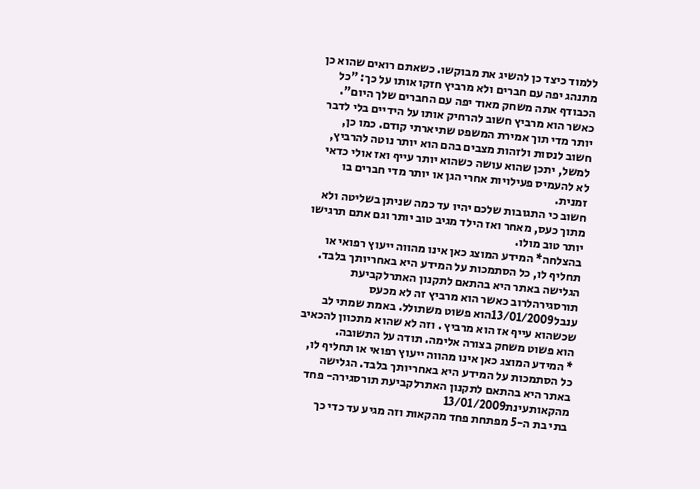ללמוד כיצד כן להשיג את מבוקשו. כשאתם רואים שהוא כן מתנהג יפה עם חברים ולא מרביץ חזקו אותו על כך: "כל הכבודף אתה משחק מאוד יפה עם החברים שלך היום". כאשר הוא מרביץ חשוב להרחיק אותו על הידיים בלי לדבר יותר מדי תוך אמירת המשפט שתיארתי קודם. כמו כן, חשוב לנסות ולזהות מצבים בהם הוא יותר נוטה להרביץ, למשל, יתכן שהוא עושה כשהוא יותר עייף ואז אולי כדאי לא להעמיס פעילויות אחרי הגן או יותר מדי חברים בו זמנית.
חשוב כי התגובות שלכם יהיו עד כמה שניתן בשליטה ולא מתוך כעס, מאחר ואז הילד מגיב טוב יותר וגם אתם תרגישו יותר טוב מולו.
בהצלחה* המידע המוצג כאן אינו מהווה ייעוץ רפואי או תחליף לו, כל הסתמכות על המידע היא באחריותך בלבד. הגלישה באתר היא בהתאם לתקנון האתרלקביעת תורסגירהלרוב כאשר הוא מרביץ זה לא מכעס
ענבל13/01/2009הוא פשוט משתולל. באמת שמתי לב שכשהוא עייף אז הוא מרביץ . וזה לא שהוא מתכוון להכאיב הוא פשוט משחק בצורה אלימה. תודה על התשובה.
* המידע המוצג כאן אינו מהווה ייעוץ רפואי או תחליף לו, כל הסתמכות על המידע היא באחריותך בלבד. הגלישה באתר היא בהתאם לתקנון האתרלקביעת תורסגירה- פחד מהקאותעינת13/01/2009
בתי בת ה-5 מפתחת פחד מהקאות וזה מגיע עד כדי כך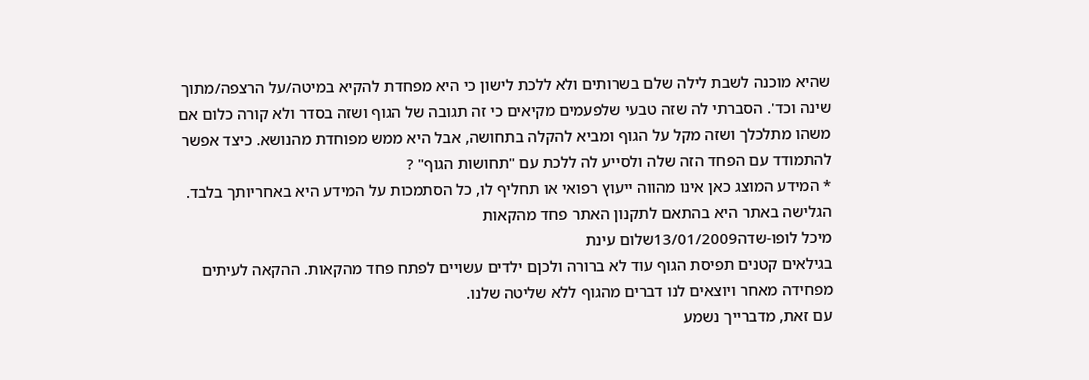שהיא מוכנה לשבת לילה שלם בשרותים ולא ללכת לישון כי היא מפחדת להקיא במיטה/על הרצפה/מתוך שינה וכד'. הסברתי לה שזה טבעי שלפעמים מקיאים כי זה תגובה של הגוף ושזה בסדר ולא קורה כלום אם משהו מתלכלך ושזה מקל על הגוף ומביא להקלה בתחושה, אבל היא ממש מפוחדת מהנושא. כיצד אפשר להתמודד עם הפחד הזה שלה ולסייע לה ללכת עם "תחושות הגוף" ?
* המידע המוצג כאן אינו מהווה ייעוץ רפואי או תחליף לו, כל הסתמכות על המידע היא באחריותך בלבד. הגלישה באתר היא בהתאם לתקנון האתר פחד מהקאות
מיכל לופו-שדה13/01/2009שלום עינת
בגילאים קטנים תפיסת הגוף עוד לא ברורה ולכןם ילדים עשויים לפתח פחד מהקאות. ההקאה לעיתים מפחידה מאחר ויוצאים לנו דברים מהגוף ללא שליטה שלנו.
עם זאת, מדברייך נשמע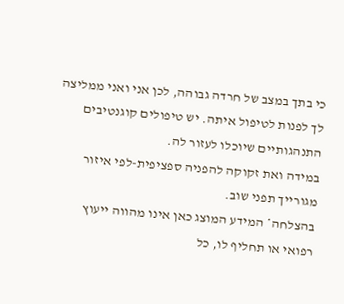כי בתך במצב של חרדה גבוהה, לכן אני ואני ממליצה לך לפנות לטיפול איתה. יש טיפולים קוגנטיבים התנהגותיים שיוכלו לעזור לה.
במידה ואת זקוקה להפניה ספציפית-לפי איזור מגורייך תפני שוב.
בהצלחה* המידע המוצג כאן אינו מהווה ייעוץ רפואי או תחליף לו, כל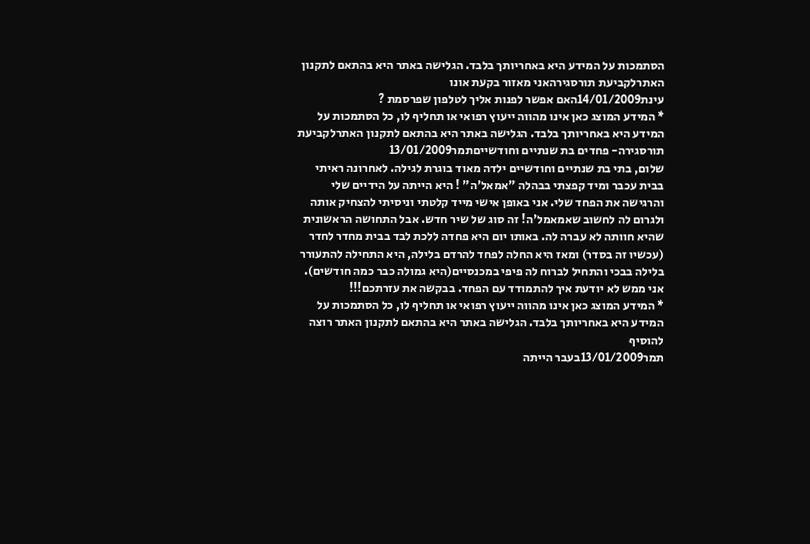הסתמכות על המידע היא באחריותך בלבד. הגלישה באתר היא בהתאם לתקנון האתרלקביעת תורסגירהאני מאזור בקעת אונו
עינת14/01/2009האם אפשר לפנות אליך לטלפון שפרסמת ?
* המידע המוצג כאן אינו מהווה ייעוץ רפואי או תחליף לו, כל הסתמכות על המידע היא באחריותך בלבד. הגלישה באתר היא בהתאם לתקנון האתרלקביעת תורסגירה- פחדים בת שנתיים וחודשייםתמר13/01/2009
שלום, בתי בת שנתיים וחודשיים ילדה מאוד בוגרת לגילה. לאחרונה ראיתי בבית עכבר ומיד קפצתי בבהלה "אמאל'ה" ! היא הייתה על הידיים שלי והרגישה את הפחד שלי. אני באופן אישי מייד קלטתי וניסיתי להצחיק אותה ולגרום לה לחשוב שאמאמל'ה! זה סוג של שיר חדש. אבל התחושה הראשונית שהיא חוותה לא עברה לה. באותו יום היא פחדה ללכת לבד בבית מחדר לחדר (עכשיו זה בסדר) ומאז היא החלה לפחד להרדם בלילה, היא התחילה להתעורר בלילה בבכי והתחיל לברוח לה פיפי במכנסיים(היא גמולה כבר כמה חודשים). אני ממש לא יודעת איך להתמודד עם הפחד. בבקשה את עזרתכם!!!
* המידע המוצג כאן אינו מהווה ייעוץ רפואי או תחליף לו, כל הסתמכות על המידע היא באחריותך בלבד. הגלישה באתר היא בהתאם לתקנון האתר רוצה להוסיף
תמר13/01/2009בעבר הייתה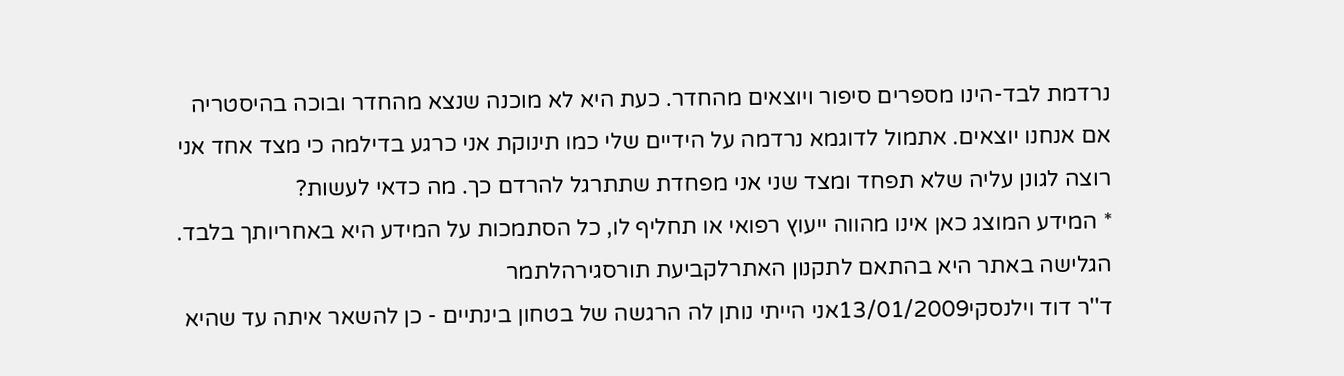נרדמת לבד-הינו מספרים סיפור ויוצאים מהחדר. כעת היא לא מוכנה שנצא מהחדר ובוכה בהיסטריה אם אנחנו יוצאים. אתמול לדוגמא נרדמה על הידיים שלי כמו תינוקת אני כרגע בדילמה כי מצד אחד אני רוצה לגונן עליה שלא תפחד ומצד שני אני מפחדת שתתרגל להרדם כך. מה כדאי לעשות?
* המידע המוצג כאן אינו מהווה ייעוץ רפואי או תחליף לו, כל הסתמכות על המידע היא באחריותך בלבד. הגלישה באתר היא בהתאם לתקנון האתרלקביעת תורסגירהלתמר
ד''ר דוד וילנסקי13/01/2009אני הייתי נותן לה הרגשה של בטחון בינתיים - כן להשאר איתה עד שהיא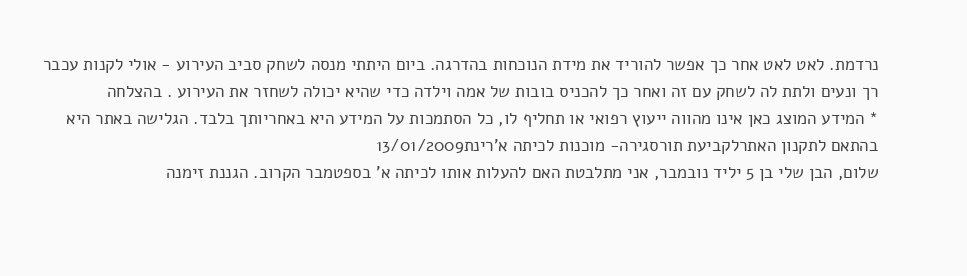נרדמת. לאט לאט אחר כך אפשר להוריד את מידת הנוכחות בהדרגה. ביום היתתי מנסה לשחק סביב העירוע - אולי לקנות עכבר רך ונעים ולתת לה לשחק עם זה ואחר כך להכניס בובות של אמה וילדה כדי שהיא יכולה לשחזר את העירוע . בהצלחה
* המידע המוצג כאן אינו מהווה ייעוץ רפואי או תחליף לו, כל הסתמכות על המידע היא באחריותך בלבד. הגלישה באתר היא בהתאם לתקנון האתרלקביעת תורסגירה- מוכנות לכיתה א'רינת13/01/2009
שלום, הבן שלי בן 5 יליד נובמבר, אני מתלבטת האם להעלות אותו לכיתה א' בספטמבר הקרוב. הגננת זימנה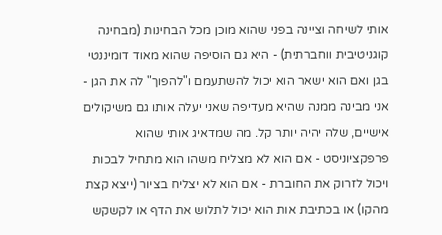אותי לשיחה וציינה בפני שהוא מוכן מכל הבחינות (מבחינה קוגניטיבית ווחברתית) - היא גם הוסיפה שהוא מאוד דומיננטי בגן ואם הוא ישאר הוא יכול להשתעמם ו"להפוך" לה את הגן - אני מבינה ממנה שהיא מעדיפה שאני יעלה אותו גם משיקולים אישיים, שלה יהיה יותר קל. מה שמדאיג אותי שהוא פרפקציוניסט - אם הוא לא מצליח משהו הוא מתחיל לבכות ויכול לזרוק את החוברת - אם הוא לא יצליח בציור (ייצא קצת מהקו) או בכתיבת אות הוא יכול לתלוש את הדף או לקשקש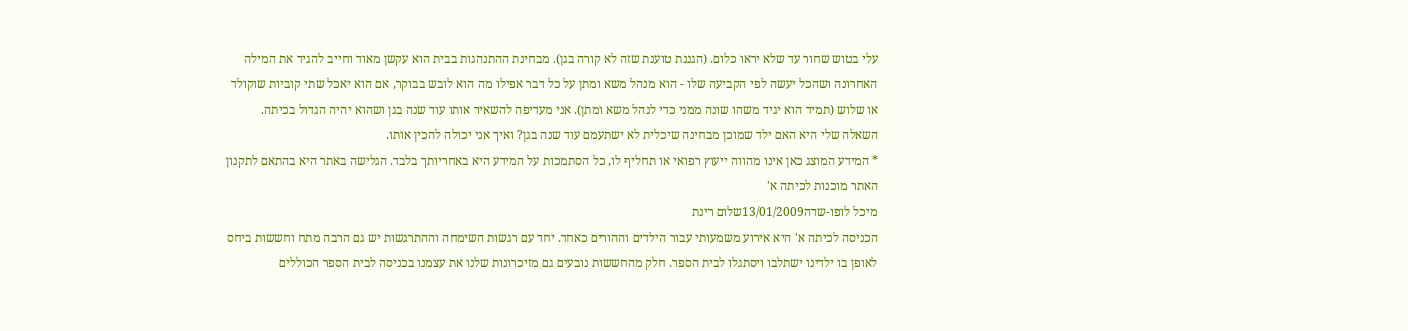עלי בטוש שחור עד שלא יראו כלום. (הגננת טוענת שזה לא קורה בגן). מבחינת ההתנהגות בבית הוא עקשן מאוד וחייב להגיד את המילה האחרונה ושהכל יעשה לפי הקביעה שלו - הוא מנהל משא ומתן על כל דבר אפילו מה הוא לובש בבוקר, אם הוא יאכל שתי קוביות שוקולד או שלוש (תמיד הוא יגיד משהו שונה ממני כדי לנהל משא ומתן). אני מעדיפה להשאיר אותו עוד שנה בגן ושהוא יהיה הגדול בכיתה. השאלה שלי היא האם ילד שמוכן מבחינה שיכלית לא ישתעמם עוד שנה בגן? ואיך אני יכולה להכין אותו.
* המידע המוצג כאן אינו מהווה ייעוץ רפואי או תחליף לו, כל הסתמכות על המידע היא באחריותך בלבד. הגלישה באתר היא בהתאם לתקנון האתר מוכנות לכיתה א'
מיכל לופו-שדה13/01/2009שלום רינת
הכניסה לכיתה א' היא אירוע משמעותי עבור הילדים וההורים כאחד. יחד עם רגשות השימחה וההתרגשות יש גם הרבה מתח וחששות ביחס לאופן בו ילדינו ישתלבו ויסתגלו לבית הספר. חלק מהחששות נובעים גם מזיכרונות שלנו את עצמנו בכניסה לבית הספר הכוללים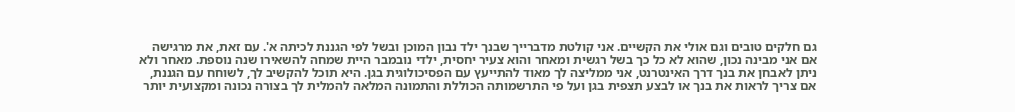גם חלקים טובים וגם אולי את הקשיים. אני קולטת מדברייך שבנך ילד נבון המוכן ובשל לפי הגננת לכיתה א'. עם זאת, את מרגישה אם אני מבינה נכון, שהוא לא כל כך בשל רגשית ומאחר והוא צעיר יחסית, ילדי נובמבר היית שמחה להשאירו שנה נוספת. מאחר ולא ניתן לאבחן את בנך דרך האינטרנט, אני ממליצה לך מאוד להתייעץ עם הפסיכולוגית בגן. היא תוכל להקשיב לך, לשוחח עם הגננת, אם צריך לראות את בנך או לבצע תצפית בגן ועל פי התרשמותה הכוללת והתמונה המלאה להמלית לך בצורה נכונה ומקצועית יותר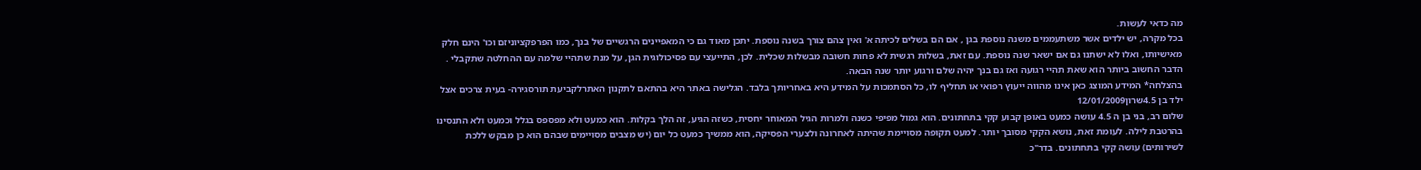מה כדאי לעשות.
בכל מקרה, יש ילדים אשר משתעממים משנה נוספת בגן , אם הם בשלים לכיתה א' ואין צהם צורך בשנה נוספת. יתכן מאוד גם כי המאפיינים הרגשיים של בנך, כמו הפרפקציוניזם וכו' הינם חלק מאישיותו, ואלו לא ישתנו גם אם ישאר שנה נוספת. עם זאת, בשלות רגשית לא פחות חשובה מבשלות שכלית. לכן, התייעצי עם פסיכולוגית הגן, על מנת שתהיי שלמה עם ההחלטה שתקבלי .
הדבר החשוב ביותר הוא שאת תהיי רגועה ואז גם בנך יהיה שלם ורגוע יותר שנה הבאה.
בהצלחה* המידע המוצג כאן אינו מהווה ייעוץ רפואי או תחליף לו, כל הסתמכות על המידע היא באחריותך בלבד. הגלישה באתר היא בהתאם לתקנון האתרלקביעת תורסגירה- בעית צרכים אצל ילד בן 4.5שרון12/01/2009
שלום רב, בני בן ה 4.5 עושה כמעט באופן קבוע קקי בתחתונים. הוא גמול מפיפי כשנה ולמרות הגיל המאוחר יחסית, כשזה הגיע, זה הלך בקלות. הוא כמעט ולא מפספס בגלל וכמעט ולא התנסינו בהרטבת לילה. לעומת זאת, נושא הקקי מסובך יותר. למעט תקופה מסויימת שהיתה לאחרונה ולצערי הפסיקה, הוא ממשיך כמעט כל יום (יש מצבים מסויימים שבהם הוא כן מבקש ללכת לשירותים) עושה קקי בתחתונים. בדר"כ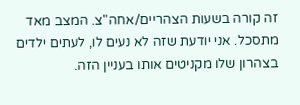זה קורה בשעות הצהריים/אחה"צ. המצב מאד מתסכל. אני יודעת שזה לא נעים לו, לעתים ילדים בצהרון שלו מקניטים אותו בעניין הזה.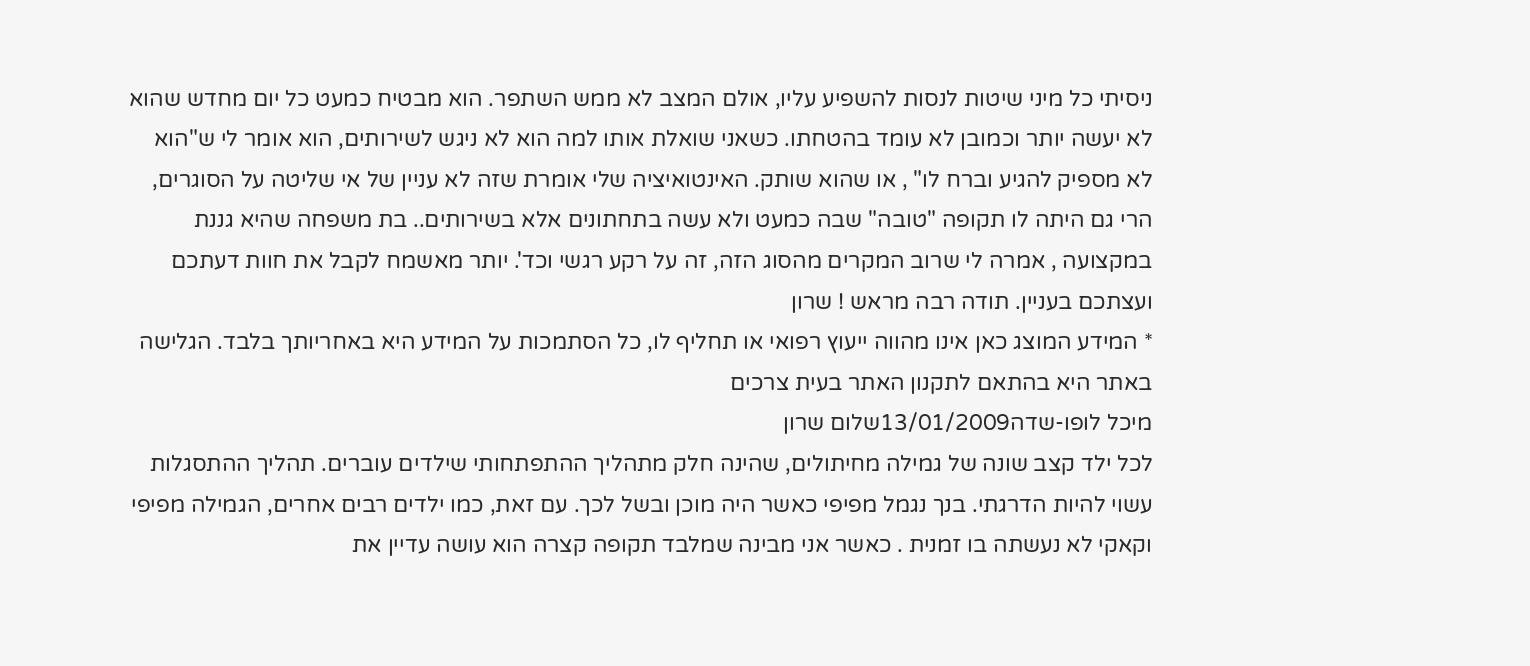ניסיתי כל מיני שיטות לנסות להשפיע עליו, אולם המצב לא ממש השתפר. הוא מבטיח כמעט כל יום מחדש שהוא לא יעשה יותר וכמובן לא עומד בהטחתו. כשאני שואלת אותו למה הוא לא ניגש לשירותים, הוא אומר לי ש"הוא לא מספיק להגיע וברח לו" , או שהוא שותק. האינטואיציה שלי אומרת שזה לא עניין של אי שליטה על הסוגרים, הרי גם היתה לו תקופה "טובה" שבה כמעט ולא עשה בתחתונים אלא בשירותים.. בת משפחה שהיא גננת במקצועה , אמרה לי שרוב המקרים מהסוג הזה, זה על רקע רגשי וכד'. יותר מאשמח לקבל את חוות דעתכם ועצתכם בעניין. תודה רבה מראש ! שרון
* המידע המוצג כאן אינו מהווה ייעוץ רפואי או תחליף לו, כל הסתמכות על המידע היא באחריותך בלבד. הגלישה באתר היא בהתאם לתקנון האתר בעית צרכים
מיכל לופו-שדה13/01/2009שלום שרון
לכל ילד קצב שונה של גמילה מחיתולים, שהינה חלק מתהליך ההתפתחותי שילדים עוברים. תהליך ההתסגלות עשוי להיות הדרגתי. בנך נגמל מפיפי כאשר היה מוכן ובשל לכך. עם זאת, כמו ילדים רבים אחרים, הגמילה מפיפי וקאקי לא נעשתה בו זמנית . כאשר אני מבינה שמלבד תקופה קצרה הוא עושה עדיין את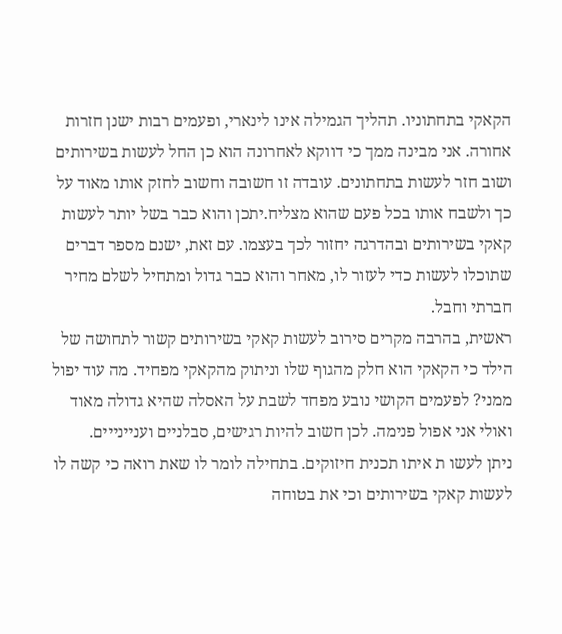הקאקי בתחתוניו. תהליך הגמילה אינו לינארי, ופעמים רבות ישנן חזרות אחורה. אני מבינה ממך כי דווקא לאחרונה הוא כן החל לעשות בשירותים ושוב חזר לעשות בתחתונים. עובדה זו חשובה וחשוב לחזק אותו מאוד על כך ולשבח אותו בכל פעם שהוא מצליח.יתכן והוא כבר בשל יותר לעשות קאקי בשירותים ובהדרגה יחזור לכך בעצמו. עם זאת, ישנם מספר דברים שתוכלו לעשות כדי לעזור לו, מאחר והוא כבר גדול ומתחיל לשלם מחיר חברתי וחבל.
ראשית, בהרבה מקרים סירוב לעשות קאקי בשירותים קשור לתחושה של הילד כי הקאקי הוא חלק מהגוף שלו וניתוק מהקאקי מפחיד. מה עוד יפול ממני? לפעמים הקושי נובע מפחד לשבת על האסלה שהיא גדולה מאוד ואולי אני אפול פנימה. לכן חשוב להיות רגישים, סבלניים ועניינייים.
ניתן לעשו ת איתו תכנית חיזוקים. בתחילה לומר לו שאת רואה כי קשה לו לעשות קאקי בשירותים וכי את בטוחה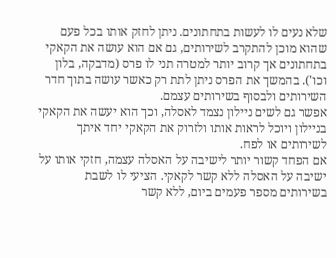שלא נעים לו לעשות בתחתונים. ניתן לחזק אותו בכל פעם שהוא מוכן להתקרב לשירותים, גם אם הוא עושה את הקאקי בתחתונים אך קרוב יותר למטרה תני לו פרס (מדבקה, בלון וכו'). בהמשך את הפרס ניתן לתת רק כאשר עושה בתוך חדר השירותים ולבסוף בשירותים עצמם.
אפשר גם לשים ניילון נצמד לאסלה, וכך הוא יעשה את הקאקי בניילון ויוכל לראות אותו ולזרוק את הקאקי יחד איתך לשירותים או לפח.
אם הפחד קשור יותר לישיבה על האסלה עצמה, חזקי אותו על ישיבה על האסלה ללא קשר לקאקי. הציעי לו לשבת בשירותים מספר פעמים ביום, ללא קשר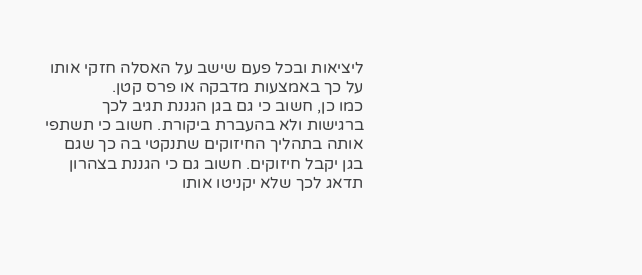ליציאות ובכל פעם שישב על האסלה חזקי אותו על כך באמצעות מדבקה או פרס קטן.
כמו כן, חשוב כי גם בגן הגננת תגיב לכך ברגישות ולא בהעברת ביקורת. חשוב כי תשתפי אותה בתהליך החיזוקים שתנקטי בה כך שגם בגן יקבל חיזוקים. חשוב גם כי הגננת בצהרון תדאג לכך שלא יקניטו אותו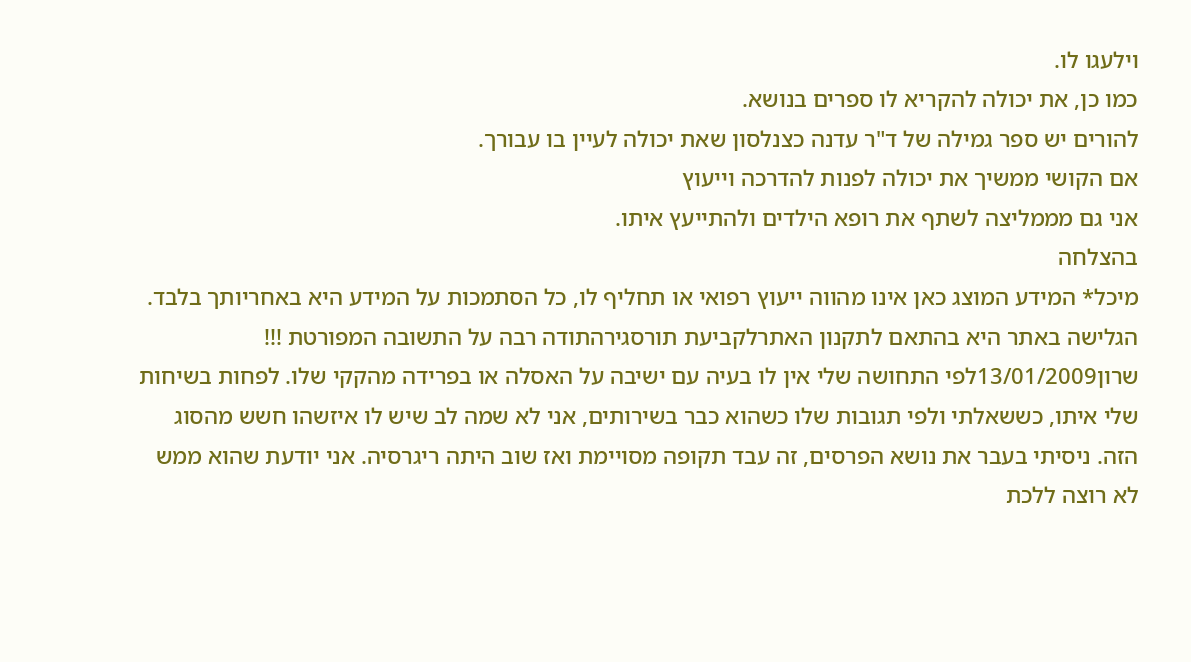וילעגו לו.
כמו כן, את יכולה להקריא לו ספרים בנושא.
להורים יש ספר גמילה של ד"ר עדנה כצנלסון שאת יכולה לעיין בו עבורך.
אם הקושי ממשיך את יכולה לפנות להדרכה וייעוץ
אני גם מממליצה לשתף את רופא הילדים ולהתייעץ איתו.
בהצלחה
מיכל* המידע המוצג כאן אינו מהווה ייעוץ רפואי או תחליף לו, כל הסתמכות על המידע היא באחריותך בלבד. הגלישה באתר היא בהתאם לתקנון האתרלקביעת תורסגירהתודה רבה על התשובה המפורטת !!!
שרון13/01/2009לפי התחושה שלי אין לו בעיה עם ישיבה על האסלה או בפרידה מהקקי שלו. לפחות בשיחות שלי איתו, כששאלתי ולפי תגובות שלו כשהוא כבר בשירותים, אני לא שמה לב שיש לו איזשהו חשש מהסוג הזה. ניסיתי בעבר את נושא הפרסים, זה עבד תקופה מסויימת ואז שוב היתה ריגרסיה. אני יודעת שהוא ממש לא רוצה ללכת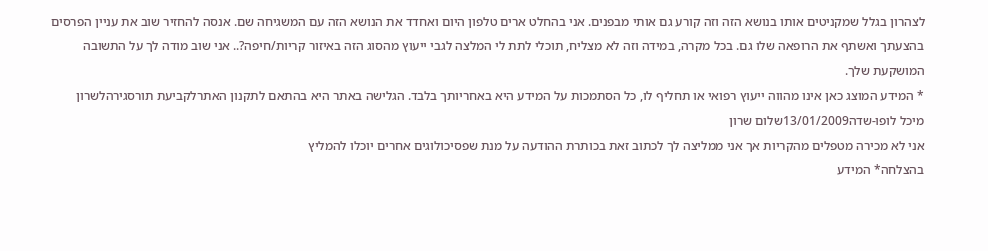לצהרון בגלל שמקניטים אותו בנושא הזה וזה קורע גם אותי מבפנים. אני בהחלט ארים טלפון היום ואחדד את הנושא הזה עם המשגיחה שם. אנסה להחזיר שוב את עניין הפרסים בהצעתך ואשתף את הרופאה שלו גם. בכל מקרה, במידה וזה לא מצליח, תוכלי לתת לי המלצה לגבי ייעוץ מהסוג הזה באיזור קריות/חיפה?.. אני שוב מודה לך על התשובה המושקעת שלך.
* המידע המוצג כאן אינו מהווה ייעוץ רפואי או תחליף לו, כל הסתמכות על המידע היא באחריותך בלבד. הגלישה באתר היא בהתאם לתקנון האתרלקביעת תורסגירהלשרון
מיכל לופו-שדה13/01/2009שלום שרון
אני לא מכירה מטפלים מהקריות אך אני ממליצה לך לכתוב זאת בכותרת ההודעה על מנת שפסיכולוגים אחרים יוכלו להמליץ
בהצלחה* המידע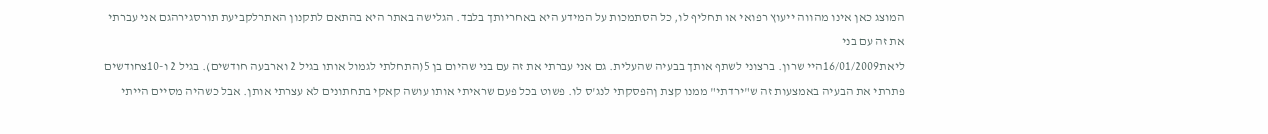המוצג כאן אינו מהווה ייעוץ רפואי או תחליף לו, כל הסתמכות על המידע היא באחריותך בלבד. הגלישה באתר היא בהתאם לתקנון האתרלקביעת תורסגירהגם אני עברתי את זה עם בני
ליאת16/01/2009היי שרון. ברצוני לשתף אותך בבעיה שהעלית. גם אני עברתי את זה עם בני שהיום בן 5(התחלתי לגמול אותו בגיל 2 וארבעה חודשים). בגיל 2 ו-10צחודשים פתרתי את הבעיה באמצעות זה ש"ירדתי" ממנו קצת ןהפסקתי לנג'ס לו. פשוט בכל פעם שראיתי אותו עושה קאקי בתחתונים לא עצרתי אותן. אבל כשהיה מסיים הייתי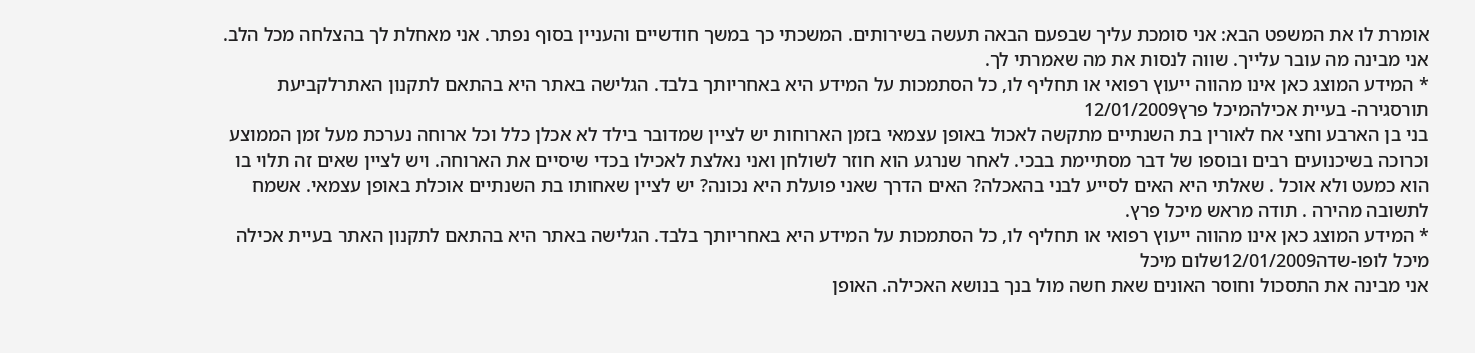אומרת לו את המשפט הבא: אני סומכת עליך שבפעם הבאה תעשה בשירותים. המשכתי כך במשך חודשיים והעניין בסוף נפתר. אני מאחלת לך בהצלחה מכל הלב. אני מבינה מה עובר עלייך. שווה לנסות את מה שאמרתי לך.
* המידע המוצג כאן אינו מהווה ייעוץ רפואי או תחליף לו, כל הסתמכות על המידע היא באחריותך בלבד. הגלישה באתר היא בהתאם לתקנון האתרלקביעת תורסגירה- בעיית אכילהמיכל פרץ12/01/2009
בני בן הארבע וחצי אח לאורין בת השנתיים מתקשה לאכול באופן עצמאי בזמן הארוחות יש לציין שמדובר בילד לא אכלן כלל וכל ארוחה נערכת מעל זמן הממוצע וכרוכה בשיכנועים רבים ובוספו של דבר מסתיימת בבכי. לאחר שנרגע הוא חוזר לשולחן ואני נאלצת לאכילו בכדי שיסיים את הארוחה. ויש לציין שאים זה תלוי בו הוא כמעט ולא אוכל . שאלתי היא האים לסייע לבני בהאכלה? האים הדרך שאני פועלת היא נכונה? יש לציין שאחותו בת השנתיים אוכלת באופן עצמאי. אשמח לתשובה מהירה . תודה מראש מיכל פרץ.
* המידע המוצג כאן אינו מהווה ייעוץ רפואי או תחליף לו, כל הסתמכות על המידע היא באחריותך בלבד. הגלישה באתר היא בהתאם לתקנון האתר בעיית אכילה
מיכל לופו-שדה12/01/2009שלום מיכל
אני מבינה את התסכול וחוסר האונים שאת חשה מול בנך בנושא האכילה. האופן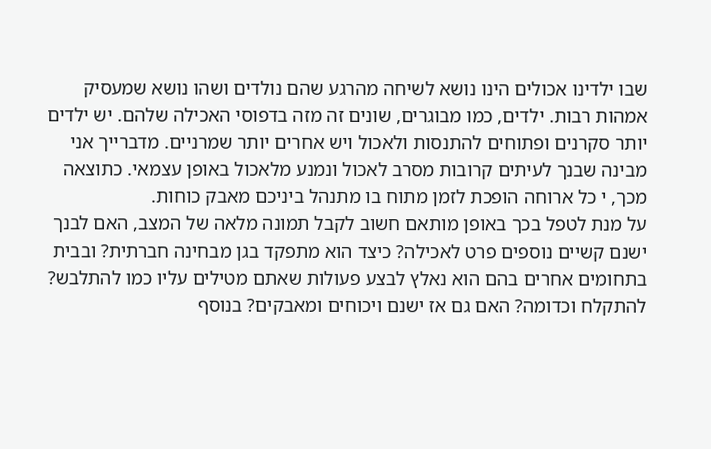שבו ילדינו אכולים הינו נושא לשיחה מהרגע שהם נולדים ושהו נושא שמעסיק אמהות רבות. ילדים, כמו מבוגרים, שונים זה מזה בדפוסי האכילה שלהם. יש ילדים יותר סקרנים ופתוחים להתנסות ולאכול ויש אחרים יותר שמרניים. מדברייך אני מבינה שבנך לעיתים קרובות מסרב לאכול ונמנע מלאכול באופן עצמאי. כתוצאה מכך, י כל ארוחה הופכת לזמן מתוח בו מתנהל ביניכם מאבק כוחות.
על מנת לטפל בכך באופן מותאם חשוב לקבל תמונה מלאה של המצב, האם לבנך ישנם קשיים נוספים פרט לאכילה? כיצד הוא מתפקד בגן מבחינה חברתית? ובבית בתחומים אחרים בהם הוא נאלץ לבצע פעולות שאתם מטילים עליו כמו להתלבש? להתקלח וכדומה? האם גם אז ישנם ויכוחים ומאבקים? בנוסף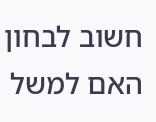חשוב לבחון האם למשל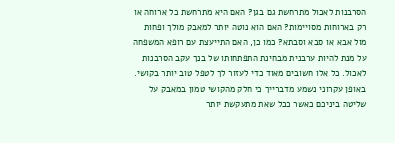הסרבנות לאכול מתרחשת גם בגן? האם היא מתרחשת כל ארוחה או רק בארוחות מסויימות? האם הוא נוטה יותר למאבק מולך ופחות מול אבא או סבא וסבתא? כמו כן, האם התייעצת עם רופא המשפחה על מנת להיות ערבנית מבחינת התפתחותו של בנך עקב הסרבנות לאכול. כל אלו חשובים מאוד כדי לעזור לך לטפל טוב יותר בקושי.
באופן עקרוני נשמע מדברייך כי חלק מהקושי טמון במאבק על שליטה ביניכם כאשר ככל שאת מתעקשת יותר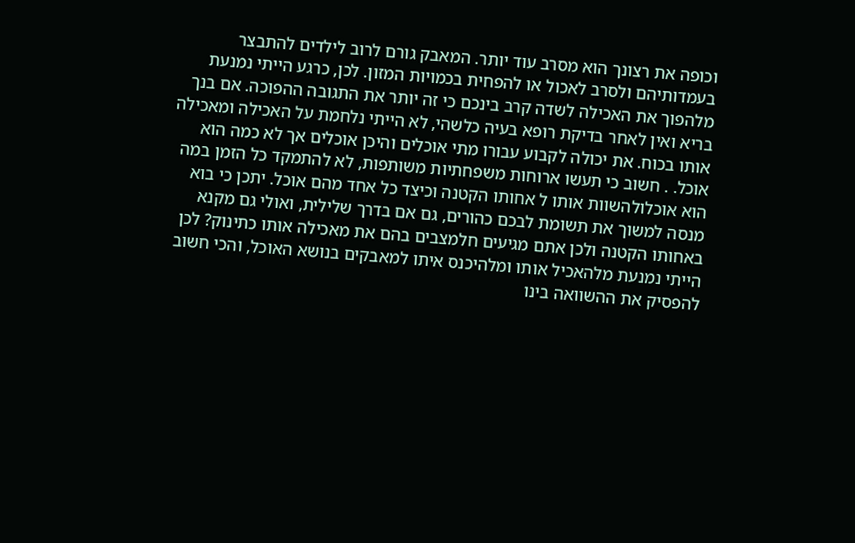וכופה את רצונך הוא מסרב עוד יותר. המאבק גורם לרוב לילדים להתבצר בעמדותיהם ולסרב לאכול או להפחית בכמויות המזון. לכן, כרגע הייתי נמנעת מלהפוך את האכילה לשדה קרב בינכם כי זה יותר את התגובה ההפוכה. אם בנך בריא ואין לאחר בדיקת רופא בעיה כלשהי, לא הייתי נלחמת על האכילה ומאכילה אותו בכוח. את יכולה לקבוע עבורו מתי אוכלים והיכן אוכלים אך לא כמה הוא אוכל. . חשוב כי תעשו ארוחות משפחתיות משותפות, לא להתמקד כל הזמן במה הוא אוכלולהשוות אותו ל אחותו הקטנה וכיצד כל אחד מהם אוכל. יתכן כי בוא מנסה למשוך את תשומת לבכם כהורים, גם אם בדרך שלילית, ואולי גם מקנא באחותו הקטנה ולכן אתם מגיעים חלמצבים בהם את מאכילה אותו כתינוק? לכן הייתי נמנעת מלהאכיל אותו ומלהיכנס איתו למאבקים בנושא האוכל, והכי חשוב להפסיק את ההשוואה בינו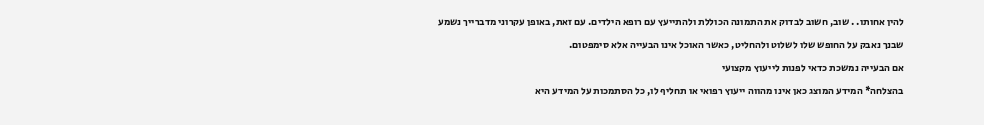להין אחותו. . שוב, חשוב לבדוק את התמונה הכוללת ולהתייעץ עם רופא הילדים. עם זאת, באופן עקרוני מדברייך נשמע שבנך נאבק על החופש שלו לשלוט ולהחליט, כאשר האוכל אינו הבעייה אלא סימפטום.
אם הבעייה נמשכת כדאי לפנות לייעוץ מקצועי
בהצלחה* המידע המוצג כאן אינו מהווה ייעוץ רפואי או תחליף לו, כל הסתמכות על המידע היא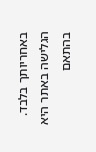באחריותך בלבד. הגלישה באתר היא בהתאם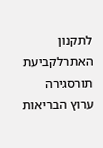לתקנון האתרלקביעת תורסגירה
ערוץ הבריאות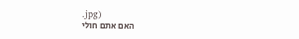.jpg)
האם אתם חולי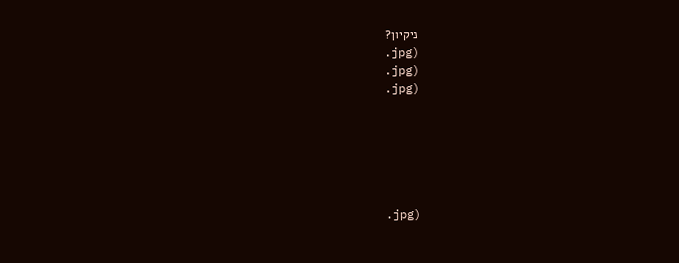ניקיון?
.jpg)
.jpg)
.jpg)






.jpg)